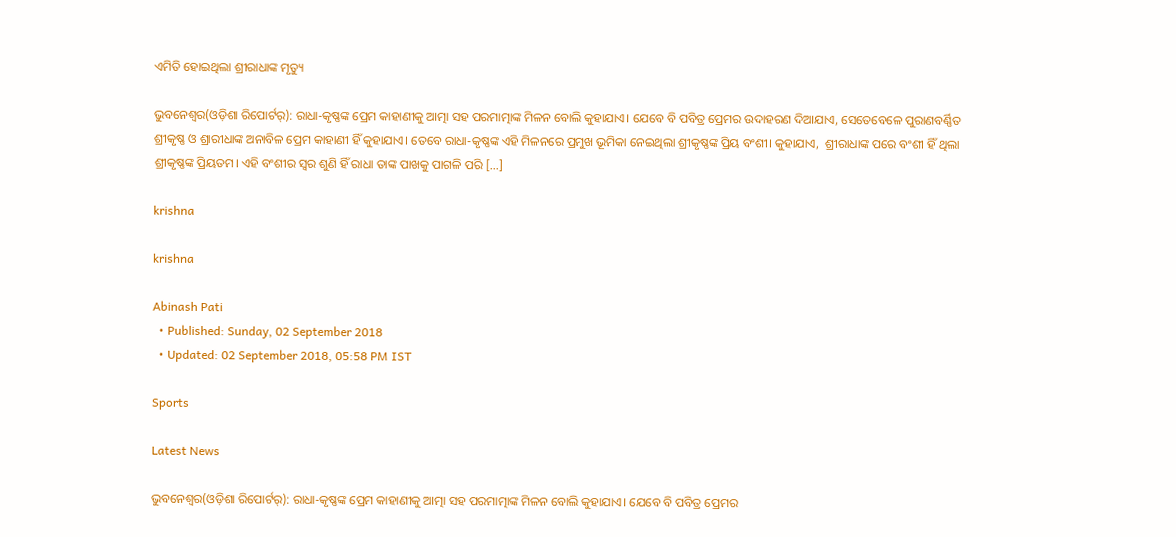ଏମିତି ହୋଇଥିଲା ଶ୍ରୀରାଧାଙ୍କ ମୃତ୍ୟୁ

ଭୁବନେଶ୍ୱର(ଓଡ଼ିଶା ରିପୋର୍ଟର୍‌): ରାଧା-କୃଷ୍ଣଙ୍କ ପ୍ରେମ କାହାଣୀକୁ ଆତ୍ମା ସହ ପରମାତ୍ମାଙ୍କ ମିଳନ ବୋଲି କୁହାଯାଏ। ଯେବେ ବି ପବିତ୍ର ପ୍ରେମର ଉଦାହରଣ ଦିଆଯାଏ, ସେତେବେଳେ ପୁରାଣବର୍ଣ୍ଣିତ ଶ୍ରୀକୃଷ୍ଣ ଓ ଶ୍ରାରୀଧାଙ୍କ ଅନାବିଳ ପ୍ରେମ କାହାଣୀ ହିଁ କୁହାଯାଏ। ତେବେ ରାଧା-କୃଷ୍ଣଙ୍କ ଏହି ମିଳନରେ ପ୍ରମୁଖ ଭୂମିକା ନେଇଥିଲା ଶ୍ରୀକୃଷ୍ଣଙ୍କ ପ୍ରିୟ ବଂଶୀ। କୁହାଯାଏ,  ଶ୍ରୀରାଧାଙ୍କ ପରେ ବଂଶୀ ହିଁ ଥିଲା ଶ୍ରୀକୃଷ୍ଣଙ୍କ ପ୍ରିୟତମ। ଏହି ବଂଶୀର ସ୍ୱର ଶୁଣି ହିଁ ରାଧା ତାଙ୍କ ପାଖକୁ ପାଗଳି ପରି […]

krishna

krishna

Abinash Pati
  • Published: Sunday, 02 September 2018
  • Updated: 02 September 2018, 05:58 PM IST

Sports

Latest News

ଭୁବନେଶ୍ୱର(ଓଡ଼ିଶା ରିପୋର୍ଟର୍‌): ରାଧା-କୃଷ୍ଣଙ୍କ ପ୍ରେମ କାହାଣୀକୁ ଆତ୍ମା ସହ ପରମାତ୍ମାଙ୍କ ମିଳନ ବୋଲି କୁହାଯାଏ। ଯେବେ ବି ପବିତ୍ର ପ୍ରେମର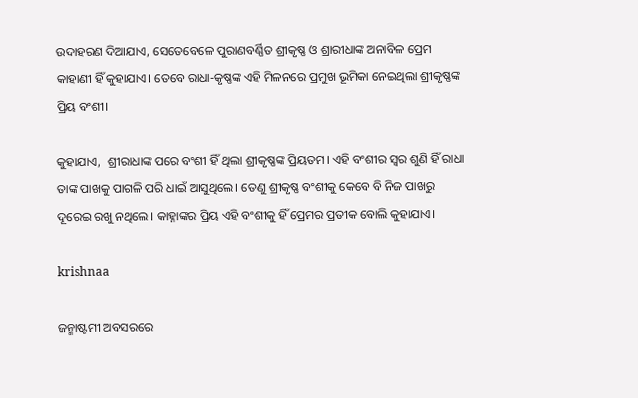ଉଦାହରଣ ଦିଆଯାଏ, ସେତେବେଳେ ପୁରାଣବର୍ଣ୍ଣିତ ଶ୍ରୀକୃଷ୍ଣ ଓ ଶ୍ରାରୀଧାଙ୍କ ଅନାବିଳ ପ୍ରେମ କାହାଣୀ ହିଁ କୁହାଯାଏ। ତେବେ ରାଧା-କୃଷ୍ଣଙ୍କ ଏହି ମିଳନରେ ପ୍ରମୁଖ ଭୂମିକା ନେଇଥିଲା ଶ୍ରୀକୃଷ୍ଣଙ୍କ ପ୍ରିୟ ବଂଶୀ।

କୁହାଯାଏ,  ଶ୍ରୀରାଧାଙ୍କ ପରେ ବଂଶୀ ହିଁ ଥିଲା ଶ୍ରୀକୃଷ୍ଣଙ୍କ ପ୍ରିୟତମ। ଏହି ବଂଶୀର ସ୍ୱର ଶୁଣି ହିଁ ରାଧା ତାଙ୍କ ପାଖକୁ ପାଗଳି ପରି ଧାଇଁ ଆସୁଥିଲେ। ତେଣୁ ଶ୍ରୀକୃଷ୍ଣ ବଂଶୀକୁ କେବେ ବି ନିଜ ପାଖରୁ ଦୂରେଇ ରଖୁ ନଥିଲେ। କାହ୍ନାଙ୍କର ପ୍ରିୟ ଏହି ବଂଶୀକୁ ହିଁ ପ୍ରେମର ପ୍ରତୀକ ବୋଲି କୁହାଯାଏ।

krishnaa

ଜନ୍ମାଷ୍ଟମୀ ଅବସରରେ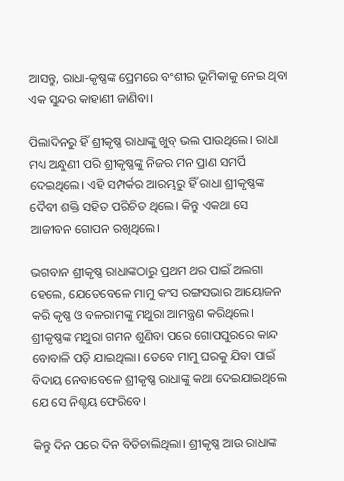ଆସନ୍ତୁ, ରାଧା-କୃଷ୍ଣଙ୍କ ପ୍ରେମରେ ବଂଶୀର ଭୂମିକାକୁ ନେଇ ଥିବା ଏକ ସୁନ୍ଦର କାହାଣୀ ଜାଣିବା।

ପିଲାଦିନରୁ ହିଁ ଶ୍ରୀକୃଷ୍ଣ ରାଧାଙ୍କୁ ଖୁବ୍‌ ଭଲ ପାଉଥିଲେ। ରାଧା ମଧ୍ୟ ଅନ୍ଧୁଣୀ ପରି ଶ୍ରୀକୃଷ୍ଣଙ୍କୁ ନିଜର ମନ ପ୍ରାଣ ସମର୍ପି ଦେଇଥିଲେ। ଏହି ସମ୍ପର୍କର ଆରମ୍ଭରୁ ହିଁ ରାଧା ଶ୍ରୀକୃଷ୍ଣଙ୍କ ଦୈବୀ ଶକ୍ତି ସହିତ ପରିଚିତ ଥିଲେ। କିନ୍ତୁ ଏକଥା ସେ ଆଜୀବନ ଗୋପନ ରଖିଥିଲେ।

ଭଗବାନ ଶ୍ରୀକୃଷ୍ଣ ରାଧାଙ୍କଠାରୁ ପ୍ରଥମ ଥର ପାଇଁ ଅଲଗା ହେଲେ, ଯେତେବେଳେ ମାମୁ କଂସ ରଙ୍ଗସଭାର ଆୟୋଜନ କରି କୃଷ୍ଣ ଓ ବଳରାମଙ୍କୁ ମଥୁରା ଆମନ୍ତ୍ରଣ କରିଥିଲେ। ଶ୍ରୀକୃଷ୍ଣଙ୍କ ମଥୁରା ଗମନ ଶୁଣିବା ପରେ ଗୋପପୁରରେ କାନ୍ଦ ବୋବାଳି ପଡ଼ି ଯାଇଥିଲା। ତେବେ ମାମୁ ଘରକୁ ଯିବା ପାଇଁ ବିଦାୟ ନେବାବେଳେ ଶ୍ରୀକୃଷ୍ଣ ରାଧାଙ୍କୁ କଥା ଦେଇଯାଇଥିଲେ ଯେ ସେ ନିଶ୍ଚୟ ଫେରିବେ।

କିନ୍ତୁ ଦିନ ପରେ ଦିନ ବିତିଚାଲିଥିଲା। ଶ୍ରୀକୃଷ୍ଣ ଆଉ ରାଧାଙ୍କ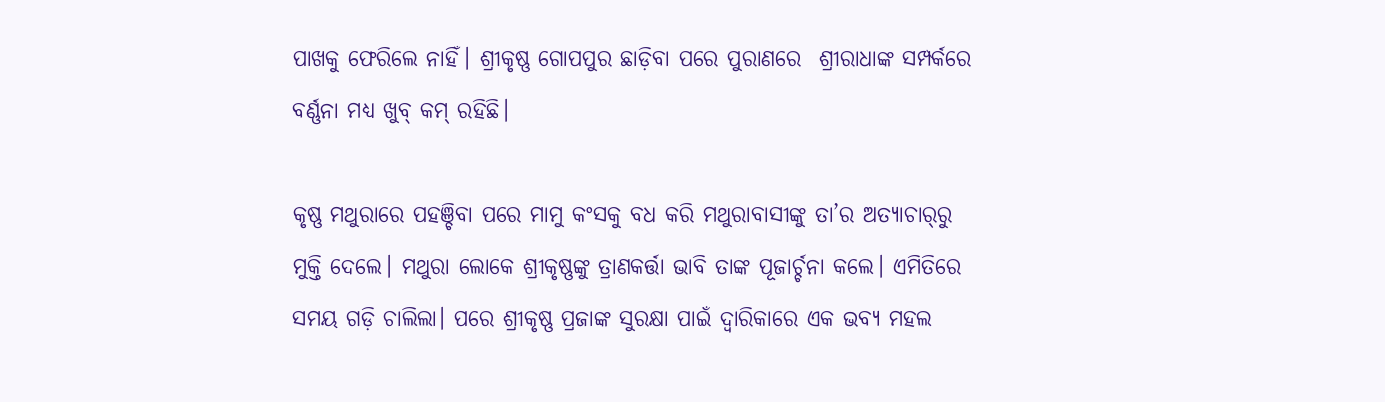ପାଖକୁ ଫେରିଲେ ନାହିଁ। ଶ୍ରୀକୃଷ୍ଣ ଗୋପପୁର ଛାଡ଼ିବା ପରେ ପୁରାଣରେ  ଶ୍ରୀରାଧାଙ୍କ ସମ୍ପର୍କରେ ବର୍ଣ୍ଣନା ମଧ୍ୟ ଖୁବ୍‌ କମ୍‌ ରହିଛି।

କୃଷ୍ଣ ମଥୁରାରେ ପହଞ୍ଚିବା ପରେ ମାମୁ କଂସକୁ ବଧ କରି ମଥୁରାବାସୀଙ୍କୁ ତା’ର ଅତ୍ୟାଚାର୍‌ରୁ ମୁକ୍ତି ଦେଲେ। ମଥୁରା ଲୋକେ ଶ୍ରୀକୃଷ୍ଣଙ୍କୁ ତ୍ରାଣକର୍ତ୍ତା ଭାବି ତାଙ୍କ ପୂଜାର୍ଚ୍ଚନା କଲେ। ଏମିତିରେ ସମୟ ଗଡ଼ି ଚାଲିଲା। ପରେ ଶ୍ରୀକୃଷ୍ଣ ପ୍ରଜାଙ୍କ ସୁରକ୍ଷା ପାଇଁ ଦ୍ୱାରିକାରେ ଏକ ଭବ୍ୟ ମହଲ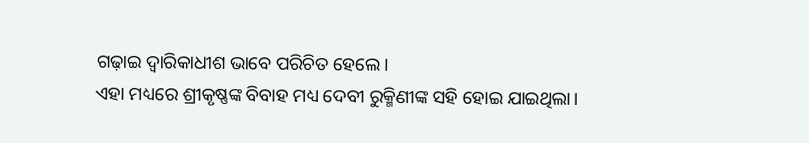ଗଢ଼ାଇ ଦ୍ୱାରିକାଧୀଶ ଭାବେ ପରିଚିତ ହେଲେ।
ଏହା ମଧ୍ୟରେ ଶ୍ରୀକୃଷ୍ଣଙ୍କ ବିବାହ ମଧ୍ୟ ଦେବୀ ରୁକ୍ମିଣୀଙ୍କ ସହି ହୋଇ ଯାଇଥିଲା।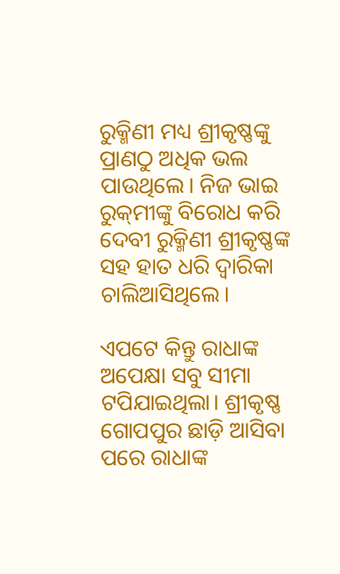ରୁକ୍ମିଣୀ ମଧ୍ୟ ଶ୍ରୀକୃଷ୍ଣଙ୍କୁ ପ୍ରାଣଠୁ ଅଧିକ ଭଲ ପାଉଥିଲେ। ନିଜ ଭାଇ ରୁକ୍‌ମୀଙ୍କୁ ବିରୋଧ କରି ଦେବୀ ରୁକ୍ମିଣୀ ଶ୍ରୀକୃଷ୍ଣଙ୍କ ସହ ହାତ ଧରି ଦ୍ୱାରିକା ଚାଲିଆସିଥିଲେ।

ଏପଟେ କିନ୍ତୁ ରାଧାଙ୍କ ଅପେକ୍ଷା ସବୁ ସୀମା ଟପିଯାଇଥିଲା। ଶ୍ରୀକୃଷ୍ଣ ଗୋପପୁର ଛାଡ଼ି ଆସିବା ପରେ ରାଧାଙ୍କ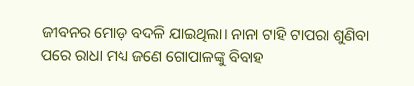ଜୀବନର ମୋଡ଼ ବଦଳି ଯାଇଥିଲା। ନାନା ଟାହି ଟାପରା ଶୁଣିବା ପରେ ରାଧା ମଧ୍ୟ ଜଣେ ଗୋପାଳଙ୍କୁ ବିବାହ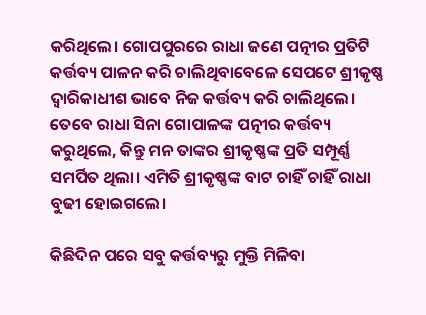କରିଥିଲେ। ଗୋପପୁରରେ ରାଧା ଜଣେ ପତ୍ନୀର ପ୍ରତିଟି କର୍ତ୍ତବ୍ୟ ପାଳନ କରି ଚାଲିଥିବାବେଳେ ସେପଟେ ଶ୍ରୀକୃଷ୍ଣ ଦ୍ୱାରିକାଧୀଶ ଭାବେ ନିଜ କର୍ତ୍ତବ୍ୟ କରି ଚାଲିଥିଲେ। ତେବେ ରାଧା ସିନା ଗୋପାଳଙ୍କ ପତ୍ନୀର କର୍ତ୍ତବ୍ୟ କରୁଥିଲେ, କିନ୍ତୁ ମନ ତାଙ୍କର ଶ୍ରୀକୃଷ୍ଣଙ୍କ ପ୍ରତି ସମ୍ପୂର୍ଣ୍ଣ ସମର୍ପିତ ଥିଲା। ଏମିତି ଶ୍ରୀକୃଷ୍ଣଙ୍କ ବାଟ ଚାହିଁ ଚାହିଁ ରାଧା ବୁଢୀ ହୋଇଗଲେ।

କିଛିଦିନ ପରେ ସବୁ କର୍ତ୍ତବ୍ୟରୁ ମୁକ୍ତି ମିଳିବା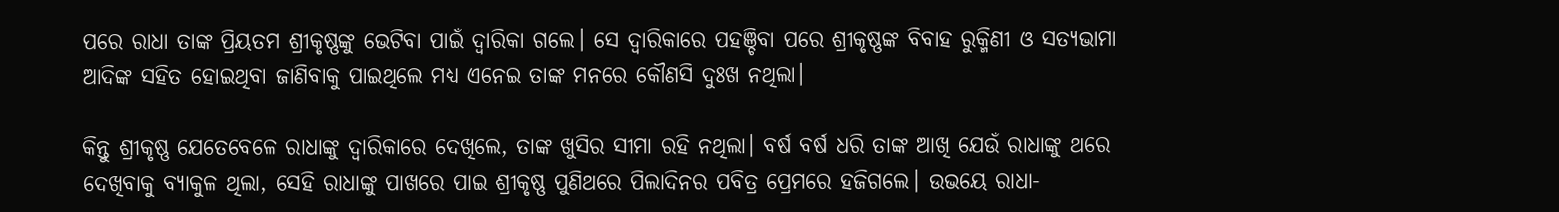ପରେ ରାଧା ତାଙ୍କ ପ୍ରିୟତମ ଶ୍ରୀକୃଷ୍ଣଙ୍କୁ ଭେଟିବା ପାଇଁ ଦ୍ୱାରିକା ଗଲେ। ସେ ଦ୍ୱାରିକାରେ ପହଞ୍ଚିବା ପରେ ଶ୍ରୀକୃଷ୍ଣଙ୍କ ବିବାହ ରୁକ୍ମିଣୀ ଓ ସତ୍ୟଭାମା ଆଦିଙ୍କ ସହିତ ହୋଇଥିବା ଜାଣିବାକୁ ପାଇଥିଲେ ମଧ୍ୟ ଏନେଇ ତାଙ୍କ ମନରେ କୌଣସି ଦୁଃଖ ନଥିଲା।

କିନ୍ତୁ ଶ୍ରୀକୃଷ୍ଣ ଯେତେବେଳେ ରାଧାଙ୍କୁ ଦ୍ୱାରିକାରେ ଦେଖିଲେ, ତାଙ୍କ ଖୁସିର ସୀମା ରହି ନଥିଲା। ବର୍ଷ ବର୍ଷ ଧରି ତାଙ୍କ ଆଖି ଯେଉଁ ରାଧାଙ୍କୁ ଥରେ ଦେଖିବାକୁ ବ୍ୟାକୁଳ ଥିଲା, ସେହି ରାଧାଙ୍କୁ ପାଖରେ ପାଇ ଶ୍ରୀକୃଷ୍ଣ ପୁଣିଥରେ ପିଲାଦିନର ପବିତ୍ର ପ୍ରେମରେ ହଜିଗଲେ। ଉଭୟେ ରାଧା-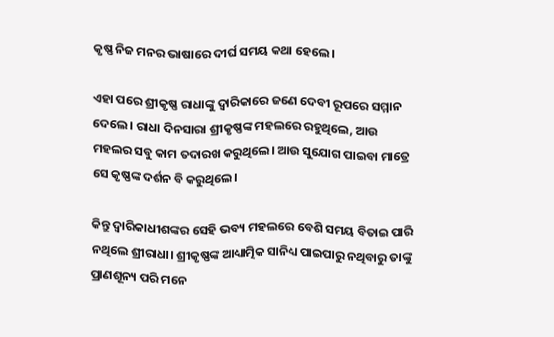କୃଷ୍ଣ ନିଜ ମନର ଭାଷାରେ ଦୀର୍ଘ ସମୟ କଥା ହେଲେ।

ଏହା ପରେ ଶ୍ରୀକୃଷ୍ଣ ରାଧାଙ୍କୁ ଦ୍ୱାରିକାରେ ଜଣେ ଦେବୀ ରୂପରେ ସମ୍ମାନ ଦେଲେ। ରାଧା ଦିନସାରା ଶ୍ରୀକୃଷ୍ଣଙ୍କ ମହଲରେ ରହୁଥିଲେ, ଆଉ ମହଲର ସବୁ କାମ ତଦାରଖ କରୁଥିଲେ। ଆଉ ସୁଯୋଗ ପାଇବା ମାତ୍ରେ ସେ କୃଷ୍ଣଙ୍କ ଦର୍ଶନ ବି କରୁଥିଲେ।

କିନ୍ତୁ ଦ୍ୱାରିକାଧୀଶଙ୍କର ସେହି ଭବ୍ୟ ମହଲରେ ବେଶି ସମୟ ବିତାଇ ପାରି ନଥିଲେ ଶ୍ରୀରାଧା। ଶ୍ରୀକୃଷ୍ଣଙ୍କ ଆଧ୍ୟାତ୍ମିକ ସାନିଧ୍ୟ ପାଇପାରୁ ନଥିବାରୁ ତାଙ୍କୁ ପ୍ରାଣଶୂନ୍ୟ ପରି ମନେ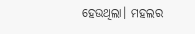ହେଉଥିଲା। ମହଲର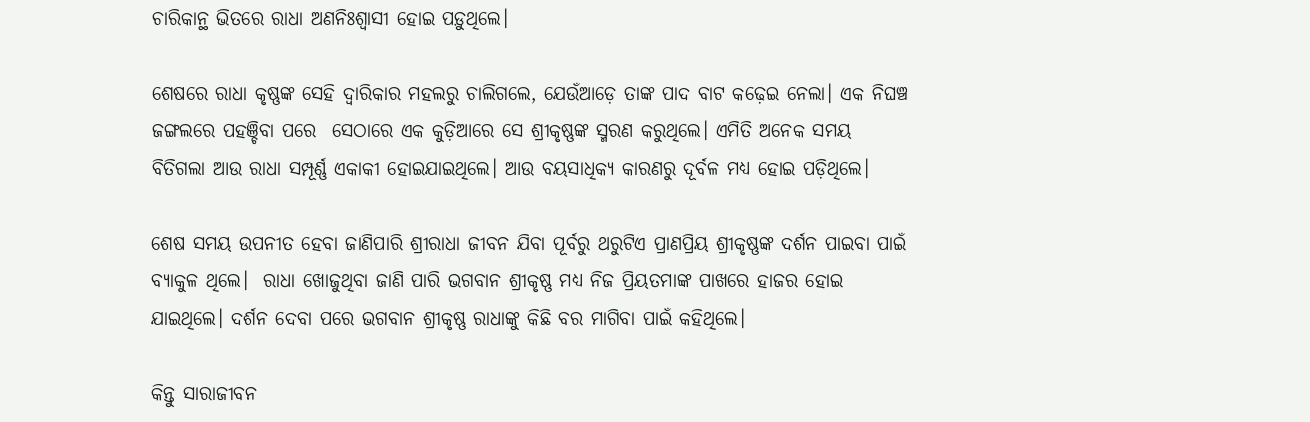ଚାରିକାନ୍ଥ ଭିତରେ ରାଧା ଅଣନିଃଶ୍ୱାସୀ ହୋଇ ପଡ଼ୁଥିଲେ।

ଶେଷରେ ରାଧା କୃଷ୍ଣଙ୍କ ସେହି ଦ୍ୱାରିକାର ମହଲରୁ ଚାଲିଗଲେ, ଯେଉଁଆଡ଼େ ତାଙ୍କ ପାଦ ବାଟ କଢ଼େଇ ନେଲା। ଏକ ନିଘଞ୍ଚ ଜଙ୍ଗଲରେ ପହଞ୍ଚିବା ପରେ  ସେଠାରେ ଏକ କୁଡ଼ିଆରେ ସେ ଶ୍ରୀକୃଷ୍ଣଙ୍କ ସ୍ମରଣ କରୁଥିଲେ। ଏମିତି ଅନେକ ସମୟ ବିତିଗଲା ଆଉ ରାଧା ସମ୍ପୂର୍ଣ୍ଣ ଏକାକୀ ହୋଇଯାଇଥିଲେ। ଆଉ ବୟସାଧିକ୍ୟ କାରଣରୁ ଦୂର୍ବଳ ମଧ୍ୟ ହୋଇ ପଡ଼ିଥିଲେ।

ଶେଷ ସମୟ ଉପନୀତ ହେବା ଜାଣିପାରି ଶ୍ରୀରାଧା ଜୀବନ ଯିବା ପୂର୍ବରୁ ଥରୁଟିଏ ପ୍ରାଣପ୍ରିୟ ଶ୍ରୀକୃଷ୍ଣଙ୍କ ଦର୍ଶନ ପାଇବା ପାଇଁ ବ୍ୟାକୁଳ ଥିଲେ।  ରାଧା ଖୋଜୁଥିବା ଜାଣି ପାରି ଭଗବାନ ଶ୍ରୀକୃଷ୍ଣ ମଧ୍ୟ ନିଜ ପ୍ରିୟତମାଙ୍କ ପାଖରେ ହାଜର ହୋଇ ଯାଇଥିଲେ। ଦର୍ଶନ ଦେବା ପରେ ଭଗବାନ ଶ୍ରୀକୃଷ୍ଣ ରାଧାଙ୍କୁ କିଛି ବର ମାଗିବା ପାଇଁ କହିଥିଲେ।

କିନ୍ତୁ ସାରାଜୀବନ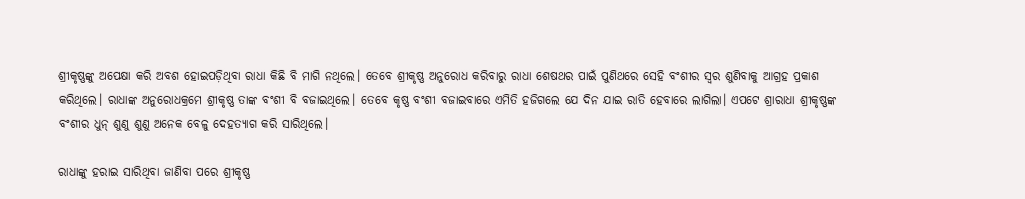ଶ୍ରୀକୃଷ୍ଣଙ୍କୁ ଅପେକ୍ଷା କରି ଅବଶ ହୋଇପଡ଼ିଥିବା ରାଧା କିଛି ବି ମାଗି ନଥିଲେ। ତେବେ ଶ୍ରୀକୃଷ୍ଣ ଅନୁରୋଧ କରିବାରୁ ରାଧା ଶେଷଥର ପାଇଁ ପୁଣିଥରେ ସେହି ବଂଶୀର ସ୍ୱର ଶୁଣିବାକୁ ଆଗ୍ରହ ପ୍ରକାଶ କରିଥିଲେ। ରାଧାଙ୍କ ଅନୁରୋଧକ୍ରମେ ଶ୍ରୀକୃଷ୍ଣ ତାଙ୍କ ବଂଶୀ ବି ବଜାଇଥିଲେ। ତେବେ କୃଷ୍ଣ ବଂଶୀ ବଜାଇବାରେ ଏମିତି ହଜିଗଲେ ଯେ ଦିନ ଯାଇ ରାତି ହେବାରେ ଲାଗିଲା। ଏପଟେ ଶ୍ରାରାଧା ଶ୍ରୀକୃଷ୍ଣଙ୍କ ବଂଶୀର ଧୁନ୍‌ ଶୁଣୁ ଶୁଣୁ ଅନେକ ବେଳୁ ଦେହତ୍ୟାଗ କରି ସାରିଥିଲେ।

ରାଧାଙ୍କୁ ହରାଇ ସାରିଥିବା ଜାଣିବା ପରେ ଶ୍ରୀକୃଷ୍ଣ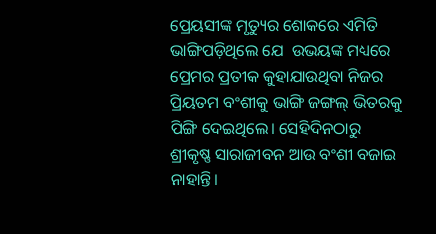ପ୍ରେୟସୀଙ୍କ ମୃତ୍ୟୁର ଶୋକରେ ଏମିତି ଭାଙ୍ଗିପଡ଼ିଥିଲେ ଯେ  ଉଭୟଙ୍କ ମଧ୍ୟରେ ପ୍ରେମର ପ୍ରତୀକ କୁହାଯାଉଥିବା ନିଜର ପ୍ରିୟତମ ବଂଶୀକୁ ଭାଙ୍ଗି ଜଙ୍ଗଲ୍‌ ଭିତରକୁ ପିଙ୍ଗି ଦେଇଥିଲେ। ସେହିଦିନଠାରୁ ଶ୍ରୀକୃଷ୍ଣ ସାରାଜୀବନ ଆଉ ବଂଶୀ ବଜାଇ ନାହାନ୍ତି।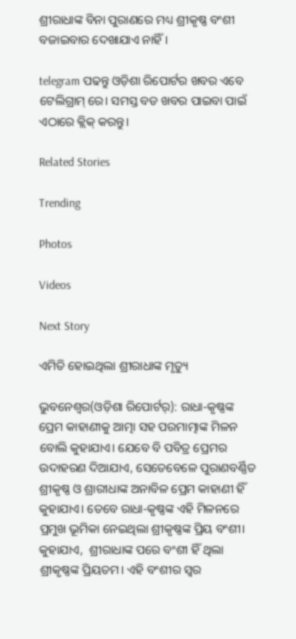ଶ୍ରୀରାଧାଙ୍କ ବିନା ପୁରାଣରେ ମଧ୍ୟ ଶ୍ରୀକୃଷ୍ଣ ବଂଶୀ ବଜାଇବାର ଦେଖାଯାଏ ନାହିଁ।

telegram ପଢନ୍ତୁ ଓଡ଼ିଶା ରିପୋର୍ଟର ଖବର ଏବେ ଟେଲିଗ୍ରାମ୍ ରେ। ସମସ୍ତ ବଡ ଖବର ପାଇବା ପାଇଁ ଏଠାରେ କ୍ଲିକ୍ କରନ୍ତୁ।

Related Stories

Trending

Photos

Videos

Next Story

ଏମିତି ହୋଇଥିଲା ଶ୍ରୀରାଧାଙ୍କ ମୃତ୍ୟୁ

ଭୁବନେଶ୍ୱର(ଓଡ଼ିଶା ରିପୋର୍ଟର୍‌): ରାଧା-କୃଷ୍ଣଙ୍କ ପ୍ରେମ କାହାଣୀକୁ ଆତ୍ମା ସହ ପରମାତ୍ମାଙ୍କ ମିଳନ ବୋଲି କୁହାଯାଏ। ଯେବେ ବି ପବିତ୍ର ପ୍ରେମର ଉଦାହରଣ ଦିଆଯାଏ, ସେତେବେଳେ ପୁରାଣବର୍ଣ୍ଣିତ ଶ୍ରୀକୃଷ୍ଣ ଓ ଶ୍ରାରୀଧାଙ୍କ ଅନାବିଳ ପ୍ରେମ କାହାଣୀ ହିଁ କୁହାଯାଏ। ତେବେ ରାଧା-କୃଷ୍ଣଙ୍କ ଏହି ମିଳନରେ ପ୍ରମୁଖ ଭୂମିକା ନେଇଥିଲା ଶ୍ରୀକୃଷ୍ଣଙ୍କ ପ୍ରିୟ ବଂଶୀ। କୁହାଯାଏ,  ଶ୍ରୀରାଧାଙ୍କ ପରେ ବଂଶୀ ହିଁ ଥିଲା ଶ୍ରୀକୃଷ୍ଣଙ୍କ ପ୍ରିୟତମ। ଏହି ବଂଶୀର ସ୍ୱର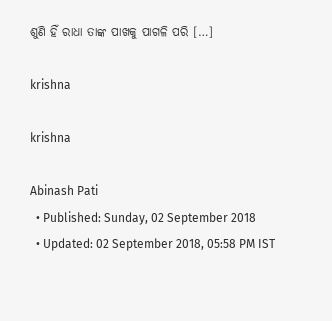ଶୁଣି ହିଁ ରାଧା ତାଙ୍କ ପାଖକୁ ପାଗଳି ପରି […]

krishna

krishna

Abinash Pati
  • Published: Sunday, 02 September 2018
  • Updated: 02 September 2018, 05:58 PM IST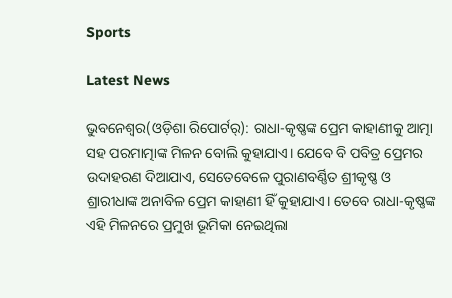Sports

Latest News

ଭୁବନେଶ୍ୱର(ଓଡ଼ିଶା ରିପୋର୍ଟର୍‌): ରାଧା-କୃଷ୍ଣଙ୍କ ପ୍ରେମ କାହାଣୀକୁ ଆତ୍ମା ସହ ପରମାତ୍ମାଙ୍କ ମିଳନ ବୋଲି କୁହାଯାଏ। ଯେବେ ବି ପବିତ୍ର ପ୍ରେମର ଉଦାହରଣ ଦିଆଯାଏ, ସେତେବେଳେ ପୁରାଣବର୍ଣ୍ଣିତ ଶ୍ରୀକୃଷ୍ଣ ଓ ଶ୍ରାରୀଧାଙ୍କ ଅନାବିଳ ପ୍ରେମ କାହାଣୀ ହିଁ କୁହାଯାଏ। ତେବେ ରାଧା-କୃଷ୍ଣଙ୍କ ଏହି ମିଳନରେ ପ୍ରମୁଖ ଭୂମିକା ନେଇଥିଲା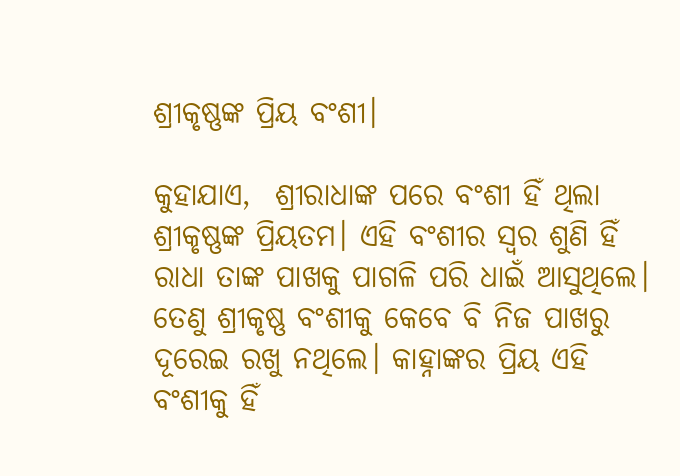ଶ୍ରୀକୃଷ୍ଣଙ୍କ ପ୍ରିୟ ବଂଶୀ।

କୁହାଯାଏ,  ଶ୍ରୀରାଧାଙ୍କ ପରେ ବଂଶୀ ହିଁ ଥିଲା ଶ୍ରୀକୃଷ୍ଣଙ୍କ ପ୍ରିୟତମ। ଏହି ବଂଶୀର ସ୍ୱର ଶୁଣି ହିଁ ରାଧା ତାଙ୍କ ପାଖକୁ ପାଗଳି ପରି ଧାଇଁ ଆସୁଥିଲେ। ତେଣୁ ଶ୍ରୀକୃଷ୍ଣ ବଂଶୀକୁ କେବେ ବି ନିଜ ପାଖରୁ ଦୂରେଇ ରଖୁ ନଥିଲେ। କାହ୍ନାଙ୍କର ପ୍ରିୟ ଏହି ବଂଶୀକୁ ହିଁ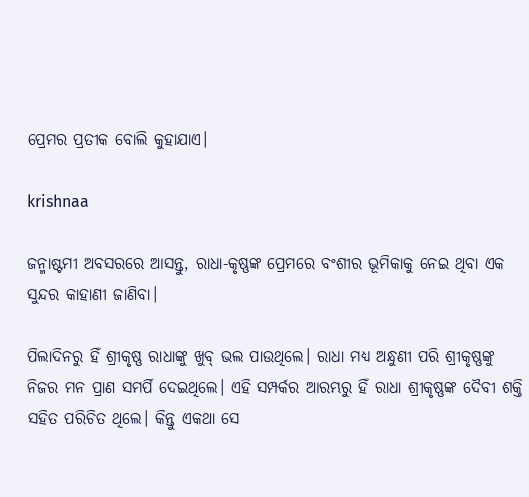ପ୍ରେମର ପ୍ରତୀକ ବୋଲି କୁହାଯାଏ।

krishnaa

ଜନ୍ମାଷ୍ଟମୀ ଅବସରରେ ଆସନ୍ତୁ, ରାଧା-କୃଷ୍ଣଙ୍କ ପ୍ରେମରେ ବଂଶୀର ଭୂମିକାକୁ ନେଇ ଥିବା ଏକ ସୁନ୍ଦର କାହାଣୀ ଜାଣିବା।

ପିଲାଦିନରୁ ହିଁ ଶ୍ରୀକୃଷ୍ଣ ରାଧାଙ୍କୁ ଖୁବ୍‌ ଭଲ ପାଉଥିଲେ। ରାଧା ମଧ୍ୟ ଅନ୍ଧୁଣୀ ପରି ଶ୍ରୀକୃଷ୍ଣଙ୍କୁ ନିଜର ମନ ପ୍ରାଣ ସମର୍ପି ଦେଇଥିଲେ। ଏହି ସମ୍ପର୍କର ଆରମ୍ଭରୁ ହିଁ ରାଧା ଶ୍ରୀକୃଷ୍ଣଙ୍କ ଦୈବୀ ଶକ୍ତି ସହିତ ପରିଚିତ ଥିଲେ। କିନ୍ତୁ ଏକଥା ସେ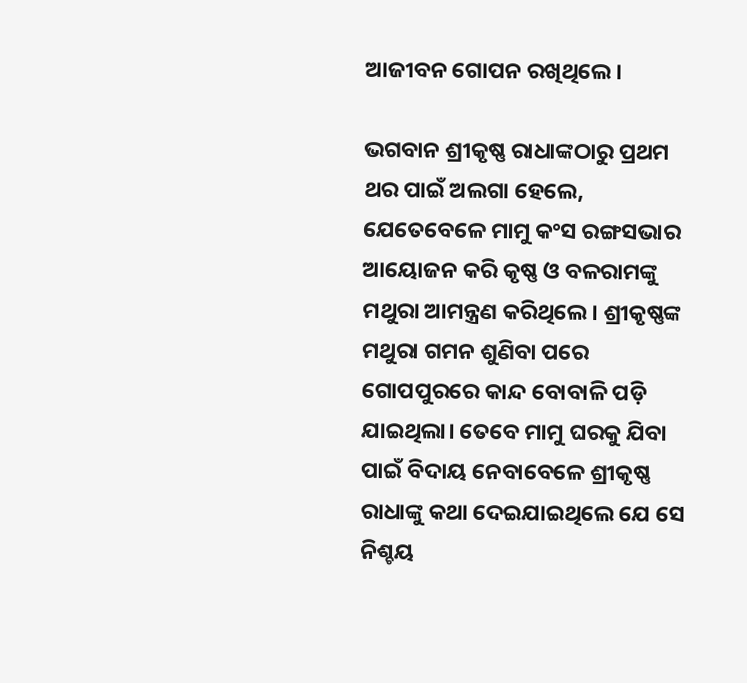ଆଜୀବନ ଗୋପନ ରଖିଥିଲେ।

ଭଗବାନ ଶ୍ରୀକୃଷ୍ଣ ରାଧାଙ୍କଠାରୁ ପ୍ରଥମ ଥର ପାଇଁ ଅଲଗା ହେଲେ, ଯେତେବେଳେ ମାମୁ କଂସ ରଙ୍ଗସଭାର ଆୟୋଜନ କରି କୃଷ୍ଣ ଓ ବଳରାମଙ୍କୁ ମଥୁରା ଆମନ୍ତ୍ରଣ କରିଥିଲେ। ଶ୍ରୀକୃଷ୍ଣଙ୍କ ମଥୁରା ଗମନ ଶୁଣିବା ପରେ ଗୋପପୁରରେ କାନ୍ଦ ବୋବାଳି ପଡ଼ି ଯାଇଥିଲା। ତେବେ ମାମୁ ଘରକୁ ଯିବା ପାଇଁ ବିଦାୟ ନେବାବେଳେ ଶ୍ରୀକୃଷ୍ଣ ରାଧାଙ୍କୁ କଥା ଦେଇଯାଇଥିଲେ ଯେ ସେ ନିଶ୍ଚୟ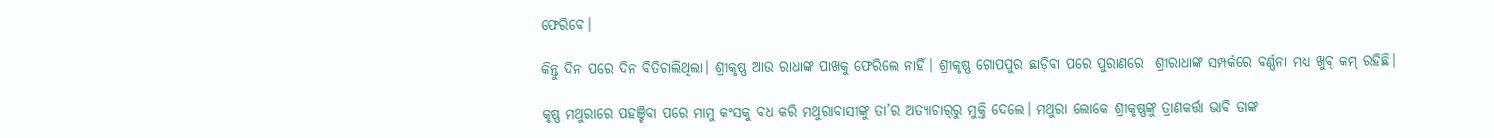ଫେରିବେ।

କିନ୍ତୁ ଦିନ ପରେ ଦିନ ବିତିଚାଲିଥିଲା। ଶ୍ରୀକୃଷ୍ଣ ଆଉ ରାଧାଙ୍କ ପାଖକୁ ଫେରିଲେ ନାହିଁ। ଶ୍ରୀକୃଷ୍ଣ ଗୋପପୁର ଛାଡ଼ିବା ପରେ ପୁରାଣରେ  ଶ୍ରୀରାଧାଙ୍କ ସମ୍ପର୍କରେ ବର୍ଣ୍ଣନା ମଧ୍ୟ ଖୁବ୍‌ କମ୍‌ ରହିଛି।

କୃଷ୍ଣ ମଥୁରାରେ ପହଞ୍ଚିବା ପରେ ମାମୁ କଂସକୁ ବଧ କରି ମଥୁରାବାସୀଙ୍କୁ ତା’ର ଅତ୍ୟାଚାର୍‌ରୁ ମୁକ୍ତି ଦେଲେ। ମଥୁରା ଲୋକେ ଶ୍ରୀକୃଷ୍ଣଙ୍କୁ ତ୍ରାଣକର୍ତ୍ତା ଭାବି ତାଙ୍କ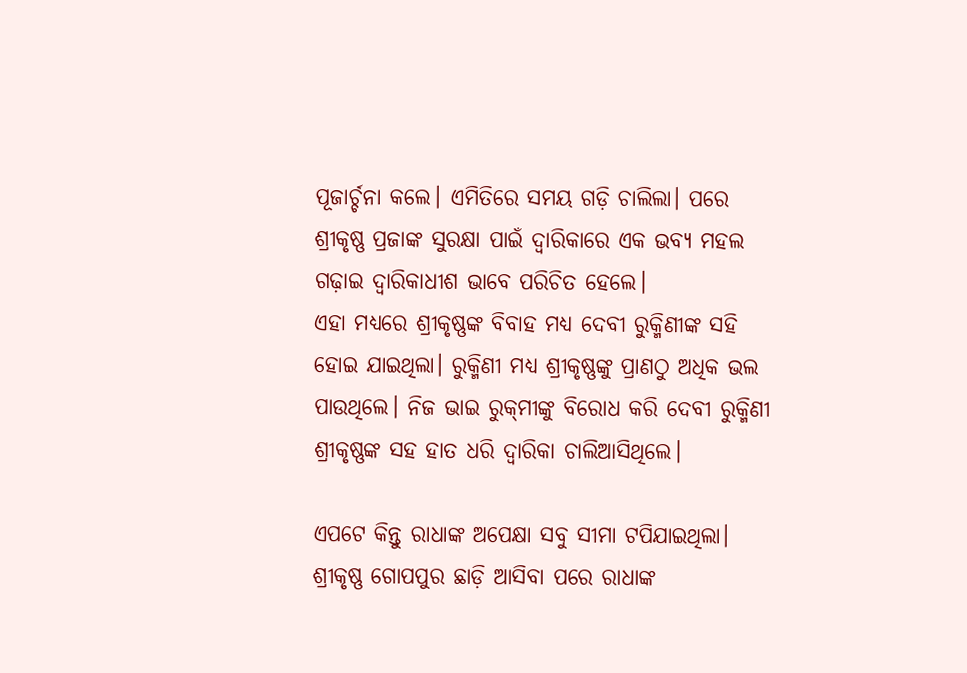ପୂଜାର୍ଚ୍ଚନା କଲେ। ଏମିତିରେ ସମୟ ଗଡ଼ି ଚାଲିଲା। ପରେ ଶ୍ରୀକୃଷ୍ଣ ପ୍ରଜାଙ୍କ ସୁରକ୍ଷା ପାଇଁ ଦ୍ୱାରିକାରେ ଏକ ଭବ୍ୟ ମହଲ ଗଢ଼ାଇ ଦ୍ୱାରିକାଧୀଶ ଭାବେ ପରିଚିତ ହେଲେ।
ଏହା ମଧ୍ୟରେ ଶ୍ରୀକୃଷ୍ଣଙ୍କ ବିବାହ ମଧ୍ୟ ଦେବୀ ରୁକ୍ମିଣୀଙ୍କ ସହି ହୋଇ ଯାଇଥିଲା। ରୁକ୍ମିଣୀ ମଧ୍ୟ ଶ୍ରୀକୃଷ୍ଣଙ୍କୁ ପ୍ରାଣଠୁ ଅଧିକ ଭଲ ପାଉଥିଲେ। ନିଜ ଭାଇ ରୁକ୍‌ମୀଙ୍କୁ ବିରୋଧ କରି ଦେବୀ ରୁକ୍ମିଣୀ ଶ୍ରୀକୃଷ୍ଣଙ୍କ ସହ ହାତ ଧରି ଦ୍ୱାରିକା ଚାଲିଆସିଥିଲେ।

ଏପଟେ କିନ୍ତୁ ରାଧାଙ୍କ ଅପେକ୍ଷା ସବୁ ସୀମା ଟପିଯାଇଥିଲା। ଶ୍ରୀକୃଷ୍ଣ ଗୋପପୁର ଛାଡ଼ି ଆସିବା ପରେ ରାଧାଙ୍କ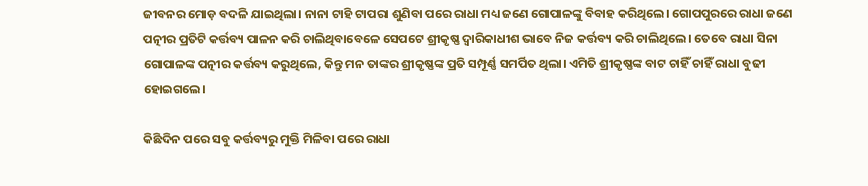ଜୀବନର ମୋଡ଼ ବଦଳି ଯାଇଥିଲା। ନାନା ଟାହି ଟାପରା ଶୁଣିବା ପରେ ରାଧା ମଧ୍ୟ ଜଣେ ଗୋପାଳଙ୍କୁ ବିବାହ କରିଥିଲେ। ଗୋପପୁରରେ ରାଧା ଜଣେ ପତ୍ନୀର ପ୍ରତିଟି କର୍ତ୍ତବ୍ୟ ପାଳନ କରି ଚାଲିଥିବାବେଳେ ସେପଟେ ଶ୍ରୀକୃଷ୍ଣ ଦ୍ୱାରିକାଧୀଶ ଭାବେ ନିଜ କର୍ତ୍ତବ୍ୟ କରି ଚାଲିଥିଲେ। ତେବେ ରାଧା ସିନା ଗୋପାଳଙ୍କ ପତ୍ନୀର କର୍ତ୍ତବ୍ୟ କରୁଥିଲେ, କିନ୍ତୁ ମନ ତାଙ୍କର ଶ୍ରୀକୃଷ୍ଣଙ୍କ ପ୍ରତି ସମ୍ପୂର୍ଣ୍ଣ ସମର୍ପିତ ଥିଲା। ଏମିତି ଶ୍ରୀକୃଷ୍ଣଙ୍କ ବାଟ ଚାହିଁ ଚାହିଁ ରାଧା ବୁଢୀ ହୋଇଗଲେ।

କିଛିଦିନ ପରେ ସବୁ କର୍ତ୍ତବ୍ୟରୁ ମୁକ୍ତି ମିଳିବା ପରେ ରାଧା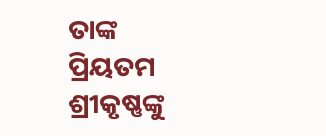ତାଙ୍କ ପ୍ରିୟତମ ଶ୍ରୀକୃଷ୍ଣଙ୍କୁ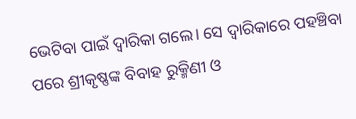ଭେଟିବା ପାଇଁ ଦ୍ୱାରିକା ଗଲେ। ସେ ଦ୍ୱାରିକାରେ ପହଞ୍ଚିବା ପରେ ଶ୍ରୀକୃଷ୍ଣଙ୍କ ବିବାହ ରୁକ୍ମିଣୀ ଓ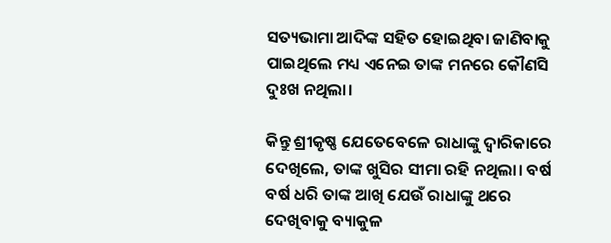ସତ୍ୟଭାମା ଆଦିଙ୍କ ସହିତ ହୋଇଥିବା ଜାଣିବାକୁ ପାଇଥିଲେ ମଧ୍ୟ ଏନେଇ ତାଙ୍କ ମନରେ କୌଣସି ଦୁଃଖ ନଥିଲା।

କିନ୍ତୁ ଶ୍ରୀକୃଷ୍ଣ ଯେତେବେଳେ ରାଧାଙ୍କୁ ଦ୍ୱାରିକାରେ ଦେଖିଲେ, ତାଙ୍କ ଖୁସିର ସୀମା ରହି ନଥିଲା। ବର୍ଷ ବର୍ଷ ଧରି ତାଙ୍କ ଆଖି ଯେଉଁ ରାଧାଙ୍କୁ ଥରେ ଦେଖିବାକୁ ବ୍ୟାକୁଳ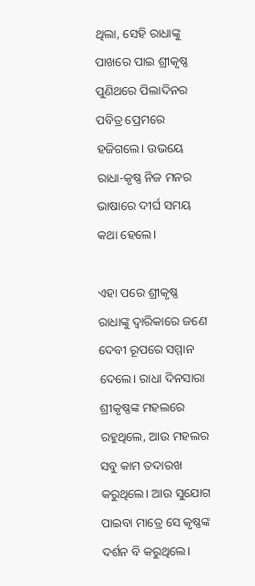ଥିଲା, ସେହି ରାଧାଙ୍କୁ ପାଖରେ ପାଇ ଶ୍ରୀକୃଷ୍ଣ ପୁଣିଥରେ ପିଲାଦିନର ପବିତ୍ର ପ୍ରେମରେ ହଜିଗଲେ। ଉଭୟେ ରାଧା-କୃଷ୍ଣ ନିଜ ମନର ଭାଷାରେ ଦୀର୍ଘ ସମୟ କଥା ହେଲେ।

ଏହା ପରେ ଶ୍ରୀକୃଷ୍ଣ ରାଧାଙ୍କୁ ଦ୍ୱାରିକାରେ ଜଣେ ଦେବୀ ରୂପରେ ସମ୍ମାନ ଦେଲେ। ରାଧା ଦିନସାରା ଶ୍ରୀକୃଷ୍ଣଙ୍କ ମହଲରେ ରହୁଥିଲେ, ଆଉ ମହଲର ସବୁ କାମ ତଦାରଖ କରୁଥିଲେ। ଆଉ ସୁଯୋଗ ପାଇବା ମାତ୍ରେ ସେ କୃଷ୍ଣଙ୍କ ଦର୍ଶନ ବି କରୁଥିଲେ।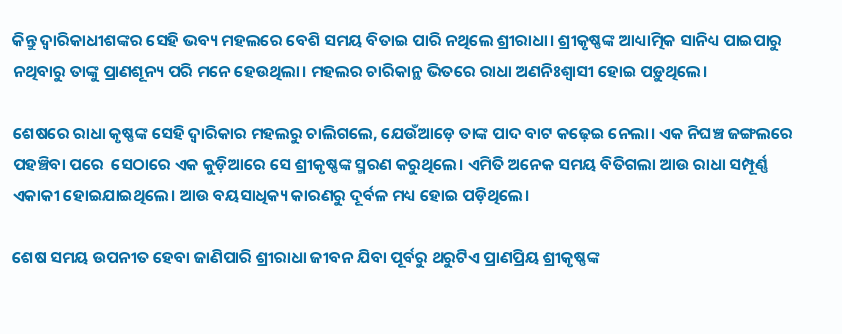କିନ୍ତୁ ଦ୍ୱାରିକାଧୀଶଙ୍କର ସେହି ଭବ୍ୟ ମହଲରେ ବେଶି ସମୟ ବିତାଇ ପାରି ନଥିଲେ ଶ୍ରୀରାଧା। ଶ୍ରୀକୃଷ୍ଣଙ୍କ ଆଧ୍ୟାତ୍ମିକ ସାନିଧ୍ୟ ପାଇପାରୁ ନଥିବାରୁ ତାଙ୍କୁ ପ୍ରାଣଶୂନ୍ୟ ପରି ମନେ ହେଉଥିଲା। ମହଲର ଚାରିକାନ୍ଥ ଭିତରେ ରାଧା ଅଣନିଃଶ୍ୱାସୀ ହୋଇ ପଡ଼ୁଥିଲେ।

ଶେଷରେ ରାଧା କୃଷ୍ଣଙ୍କ ସେହି ଦ୍ୱାରିକାର ମହଲରୁ ଚାଲିଗଲେ, ଯେଉଁଆଡ଼େ ତାଙ୍କ ପାଦ ବାଟ କଢ଼େଇ ନେଲା। ଏକ ନିଘଞ୍ଚ ଜଙ୍ଗଲରେ ପହଞ୍ଚିବା ପରେ  ସେଠାରେ ଏକ କୁଡ଼ିଆରେ ସେ ଶ୍ରୀକୃଷ୍ଣଙ୍କ ସ୍ମରଣ କରୁଥିଲେ। ଏମିତି ଅନେକ ସମୟ ବିତିଗଲା ଆଉ ରାଧା ସମ୍ପୂର୍ଣ୍ଣ ଏକାକୀ ହୋଇଯାଇଥିଲେ। ଆଉ ବୟସାଧିକ୍ୟ କାରଣରୁ ଦୂର୍ବଳ ମଧ୍ୟ ହୋଇ ପଡ଼ିଥିଲେ।

ଶେଷ ସମୟ ଉପନୀତ ହେବା ଜାଣିପାରି ଶ୍ରୀରାଧା ଜୀବନ ଯିବା ପୂର୍ବରୁ ଥରୁଟିଏ ପ୍ରାଣପ୍ରିୟ ଶ୍ରୀକୃଷ୍ଣଙ୍କ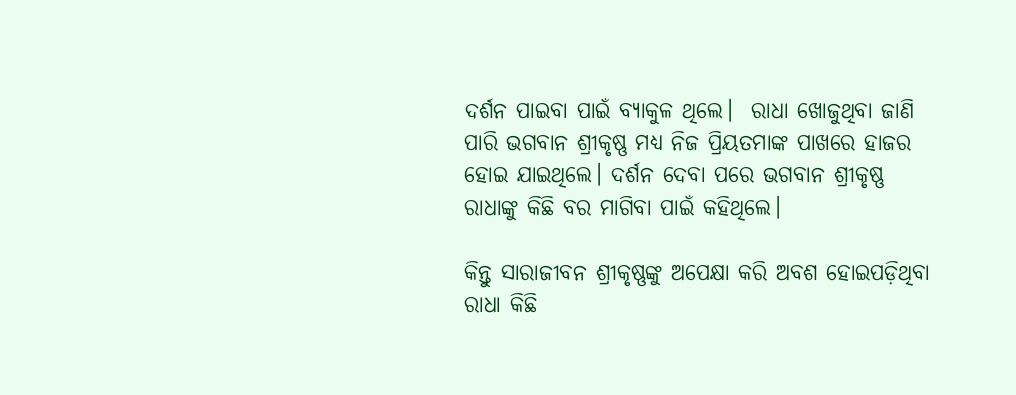ଦର୍ଶନ ପାଇବା ପାଇଁ ବ୍ୟାକୁଳ ଥିଲେ।  ରାଧା ଖୋଜୁଥିବା ଜାଣି ପାରି ଭଗବାନ ଶ୍ରୀକୃଷ୍ଣ ମଧ୍ୟ ନିଜ ପ୍ରିୟତମାଙ୍କ ପାଖରେ ହାଜର ହୋଇ ଯାଇଥିଲେ। ଦର୍ଶନ ଦେବା ପରେ ଭଗବାନ ଶ୍ରୀକୃଷ୍ଣ ରାଧାଙ୍କୁ କିଛି ବର ମାଗିବା ପାଇଁ କହିଥିଲେ।

କିନ୍ତୁ ସାରାଜୀବନ ଶ୍ରୀକୃଷ୍ଣଙ୍କୁ ଅପେକ୍ଷା କରି ଅବଶ ହୋଇପଡ଼ିଥିବା ରାଧା କିଛି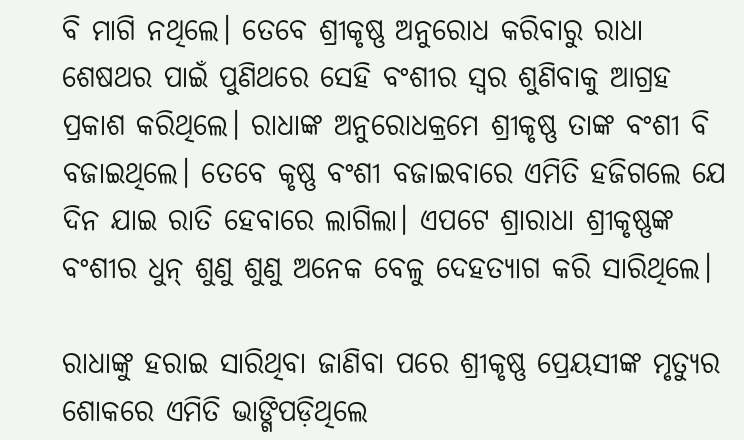ବି ମାଗି ନଥିଲେ। ତେବେ ଶ୍ରୀକୃଷ୍ଣ ଅନୁରୋଧ କରିବାରୁ ରାଧା ଶେଷଥର ପାଇଁ ପୁଣିଥରେ ସେହି ବଂଶୀର ସ୍ୱର ଶୁଣିବାକୁ ଆଗ୍ରହ ପ୍ରକାଶ କରିଥିଲେ। ରାଧାଙ୍କ ଅନୁରୋଧକ୍ରମେ ଶ୍ରୀକୃଷ୍ଣ ତାଙ୍କ ବଂଶୀ ବି ବଜାଇଥିଲେ। ତେବେ କୃଷ୍ଣ ବଂଶୀ ବଜାଇବାରେ ଏମିତି ହଜିଗଲେ ଯେ ଦିନ ଯାଇ ରାତି ହେବାରେ ଲାଗିଲା। ଏପଟେ ଶ୍ରାରାଧା ଶ୍ରୀକୃଷ୍ଣଙ୍କ ବଂଶୀର ଧୁନ୍‌ ଶୁଣୁ ଶୁଣୁ ଅନେକ ବେଳୁ ଦେହତ୍ୟାଗ କରି ସାରିଥିଲେ।

ରାଧାଙ୍କୁ ହରାଇ ସାରିଥିବା ଜାଣିବା ପରେ ଶ୍ରୀକୃଷ୍ଣ ପ୍ରେୟସୀଙ୍କ ମୃତ୍ୟୁର ଶୋକରେ ଏମିତି ଭାଙ୍ଗିପଡ଼ିଥିଲେ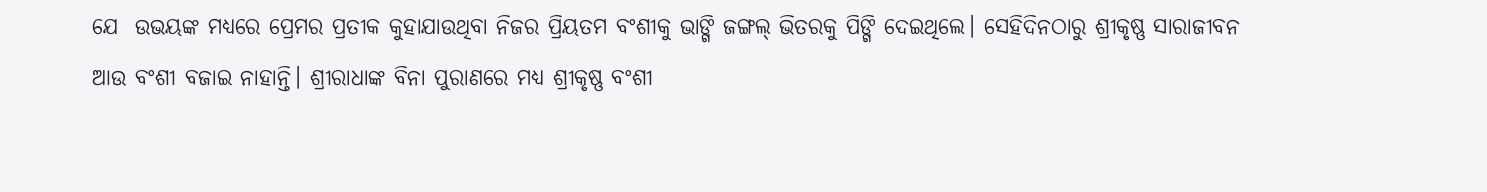ଯେ  ଉଭୟଙ୍କ ମଧ୍ୟରେ ପ୍ରେମର ପ୍ରତୀକ କୁହାଯାଉଥିବା ନିଜର ପ୍ରିୟତମ ବଂଶୀକୁ ଭାଙ୍ଗି ଜଙ୍ଗଲ୍‌ ଭିତରକୁ ପିଙ୍ଗି ଦେଇଥିଲେ। ସେହିଦିନଠାରୁ ଶ୍ରୀକୃଷ୍ଣ ସାରାଜୀବନ ଆଉ ବଂଶୀ ବଜାଇ ନାହାନ୍ତି। ଶ୍ରୀରାଧାଙ୍କ ବିନା ପୁରାଣରେ ମଧ୍ୟ ଶ୍ରୀକୃଷ୍ଣ ବଂଶୀ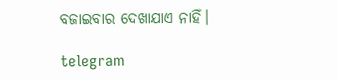ବଜାଇବାର ଦେଖାଯାଏ ନାହିଁ।

telegram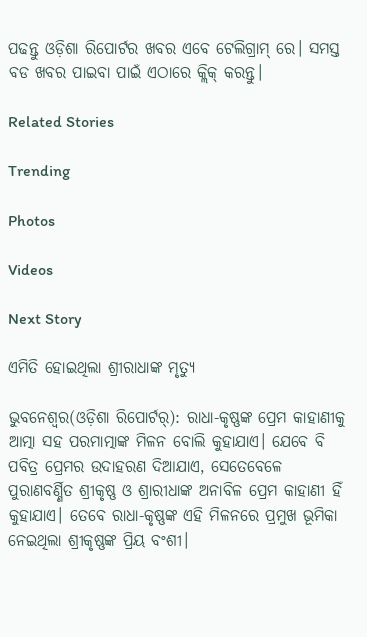ପଢନ୍ତୁ ଓଡ଼ିଶା ରିପୋର୍ଟର ଖବର ଏବେ ଟେଲିଗ୍ରାମ୍ ରେ। ସମସ୍ତ ବଡ ଖବର ପାଇବା ପାଇଁ ଏଠାରେ କ୍ଲିକ୍ କରନ୍ତୁ।

Related Stories

Trending

Photos

Videos

Next Story

ଏମିତି ହୋଇଥିଲା ଶ୍ରୀରାଧାଙ୍କ ମୃତ୍ୟୁ

ଭୁବନେଶ୍ୱର(ଓଡ଼ିଶା ରିପୋର୍ଟର୍‌): ରାଧା-କୃଷ୍ଣଙ୍କ ପ୍ରେମ କାହାଣୀକୁ ଆତ୍ମା ସହ ପରମାତ୍ମାଙ୍କ ମିଳନ ବୋଲି କୁହାଯାଏ। ଯେବେ ବି ପବିତ୍ର ପ୍ରେମର ଉଦାହରଣ ଦିଆଯାଏ, ସେତେବେଳେ ପୁରାଣବର୍ଣ୍ଣିତ ଶ୍ରୀକୃଷ୍ଣ ଓ ଶ୍ରାରୀଧାଙ୍କ ଅନାବିଳ ପ୍ରେମ କାହାଣୀ ହିଁ କୁହାଯାଏ। ତେବେ ରାଧା-କୃଷ୍ଣଙ୍କ ଏହି ମିଳନରେ ପ୍ରମୁଖ ଭୂମିକା ନେଇଥିଲା ଶ୍ରୀକୃଷ୍ଣଙ୍କ ପ୍ରିୟ ବଂଶୀ।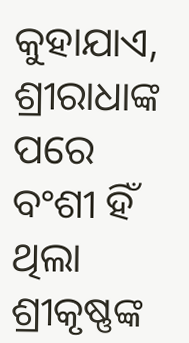କୁହାଯାଏ,  ଶ୍ରୀରାଧାଙ୍କ ପରେ ବଂଶୀ ହିଁ ଥିଲା ଶ୍ରୀକୃଷ୍ଣଙ୍କ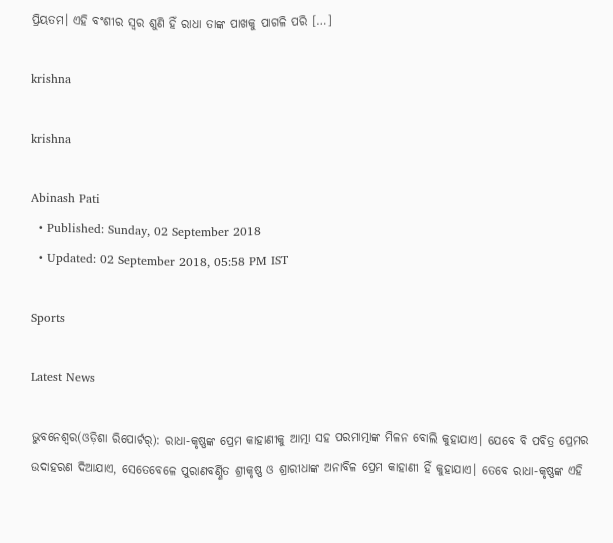ପ୍ରିୟତମ। ଏହି ବଂଶୀର ସ୍ୱର ଶୁଣି ହିଁ ରାଧା ତାଙ୍କ ପାଖକୁ ପାଗଳି ପରି […]

krishna

krishna

Abinash Pati
  • Published: Sunday, 02 September 2018
  • Updated: 02 September 2018, 05:58 PM IST

Sports

Latest News

ଭୁବନେଶ୍ୱର(ଓଡ଼ିଶା ରିପୋର୍ଟର୍‌): ରାଧା-କୃଷ୍ଣଙ୍କ ପ୍ରେମ କାହାଣୀକୁ ଆତ୍ମା ସହ ପରମାତ୍ମାଙ୍କ ମିଳନ ବୋଲି କୁହାଯାଏ। ଯେବେ ବି ପବିତ୍ର ପ୍ରେମର ଉଦାହରଣ ଦିଆଯାଏ, ସେତେବେଳେ ପୁରାଣବର୍ଣ୍ଣିତ ଶ୍ରୀକୃଷ୍ଣ ଓ ଶ୍ରାରୀଧାଙ୍କ ଅନାବିଳ ପ୍ରେମ କାହାଣୀ ହିଁ କୁହାଯାଏ। ତେବେ ରାଧା-କୃଷ୍ଣଙ୍କ ଏହି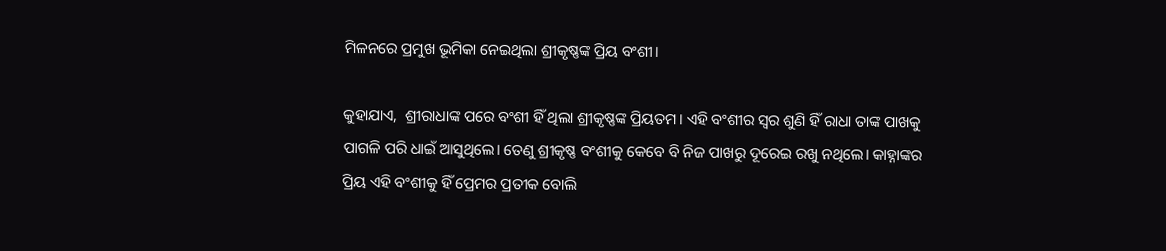ମିଳନରେ ପ୍ରମୁଖ ଭୂମିକା ନେଇଥିଲା ଶ୍ରୀକୃଷ୍ଣଙ୍କ ପ୍ରିୟ ବଂଶୀ।

କୁହାଯାଏ,  ଶ୍ରୀରାଧାଙ୍କ ପରେ ବଂଶୀ ହିଁ ଥିଲା ଶ୍ରୀକୃଷ୍ଣଙ୍କ ପ୍ରିୟତମ। ଏହି ବଂଶୀର ସ୍ୱର ଶୁଣି ହିଁ ରାଧା ତାଙ୍କ ପାଖକୁ ପାଗଳି ପରି ଧାଇଁ ଆସୁଥିଲେ। ତେଣୁ ଶ୍ରୀକୃଷ୍ଣ ବଂଶୀକୁ କେବେ ବି ନିଜ ପାଖରୁ ଦୂରେଇ ରଖୁ ନଥିଲେ। କାହ୍ନାଙ୍କର ପ୍ରିୟ ଏହି ବଂଶୀକୁ ହିଁ ପ୍ରେମର ପ୍ରତୀକ ବୋଲି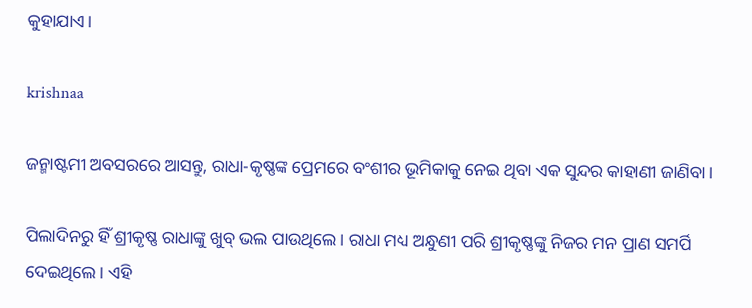କୁହାଯାଏ।

krishnaa

ଜନ୍ମାଷ୍ଟମୀ ଅବସରରେ ଆସନ୍ତୁ, ରାଧା-କୃଷ୍ଣଙ୍କ ପ୍ରେମରେ ବଂଶୀର ଭୂମିକାକୁ ନେଇ ଥିବା ଏକ ସୁନ୍ଦର କାହାଣୀ ଜାଣିବା।

ପିଲାଦିନରୁ ହିଁ ଶ୍ରୀକୃଷ୍ଣ ରାଧାଙ୍କୁ ଖୁବ୍‌ ଭଲ ପାଉଥିଲେ। ରାଧା ମଧ୍ୟ ଅନ୍ଧୁଣୀ ପରି ଶ୍ରୀକୃଷ୍ଣଙ୍କୁ ନିଜର ମନ ପ୍ରାଣ ସମର୍ପି ଦେଇଥିଲେ। ଏହି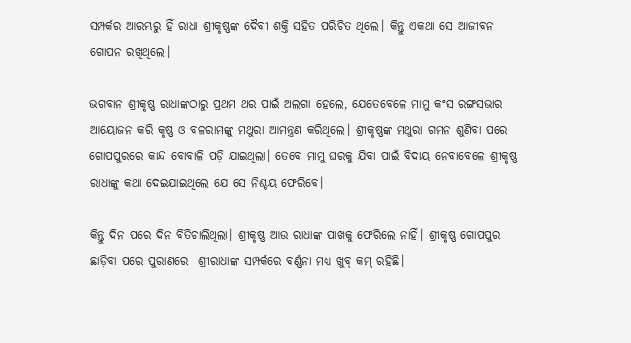ସମ୍ପର୍କର ଆରମ୍ଭରୁ ହିଁ ରାଧା ଶ୍ରୀକୃଷ୍ଣଙ୍କ ଦୈବୀ ଶକ୍ତି ସହିତ ପରିଚିତ ଥିଲେ। କିନ୍ତୁ ଏକଥା ସେ ଆଜୀବନ ଗୋପନ ରଖିଥିଲେ।

ଭଗବାନ ଶ୍ରୀକୃଷ୍ଣ ରାଧାଙ୍କଠାରୁ ପ୍ରଥମ ଥର ପାଇଁ ଅଲଗା ହେଲେ, ଯେତେବେଳେ ମାମୁ କଂସ ରଙ୍ଗସଭାର ଆୟୋଜନ କରି କୃଷ୍ଣ ଓ ବଳରାମଙ୍କୁ ମଥୁରା ଆମନ୍ତ୍ରଣ କରିଥିଲେ। ଶ୍ରୀକୃଷ୍ଣଙ୍କ ମଥୁରା ଗମନ ଶୁଣିବା ପରେ ଗୋପପୁରରେ କାନ୍ଦ ବୋବାଳି ପଡ଼ି ଯାଇଥିଲା। ତେବେ ମାମୁ ଘରକୁ ଯିବା ପାଇଁ ବିଦାୟ ନେବାବେଳେ ଶ୍ରୀକୃଷ୍ଣ ରାଧାଙ୍କୁ କଥା ଦେଇଯାଇଥିଲେ ଯେ ସେ ନିଶ୍ଚୟ ଫେରିବେ।

କିନ୍ତୁ ଦିନ ପରେ ଦିନ ବିତିଚାଲିଥିଲା। ଶ୍ରୀକୃଷ୍ଣ ଆଉ ରାଧାଙ୍କ ପାଖକୁ ଫେରିଲେ ନାହିଁ। ଶ୍ରୀକୃଷ୍ଣ ଗୋପପୁର ଛାଡ଼ିବା ପରେ ପୁରାଣରେ  ଶ୍ରୀରାଧାଙ୍କ ସମ୍ପର୍କରେ ବର୍ଣ୍ଣନା ମଧ୍ୟ ଖୁବ୍‌ କମ୍‌ ରହିଛି।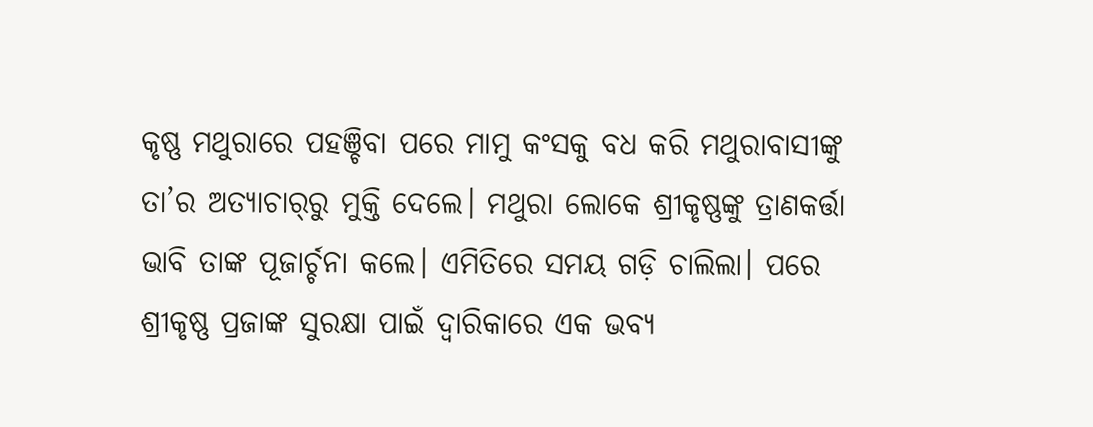କୃଷ୍ଣ ମଥୁରାରେ ପହଞ୍ଚିବା ପରେ ମାମୁ କଂସକୁ ବଧ କରି ମଥୁରାବାସୀଙ୍କୁ ତା’ର ଅତ୍ୟାଚାର୍‌ରୁ ମୁକ୍ତି ଦେଲେ। ମଥୁରା ଲୋକେ ଶ୍ରୀକୃଷ୍ଣଙ୍କୁ ତ୍ରାଣକର୍ତ୍ତା ଭାବି ତାଙ୍କ ପୂଜାର୍ଚ୍ଚନା କଲେ। ଏମିତିରେ ସମୟ ଗଡ଼ି ଚାଲିଲା। ପରେ ଶ୍ରୀକୃଷ୍ଣ ପ୍ରଜାଙ୍କ ସୁରକ୍ଷା ପାଇଁ ଦ୍ୱାରିକାରେ ଏକ ଭବ୍ୟ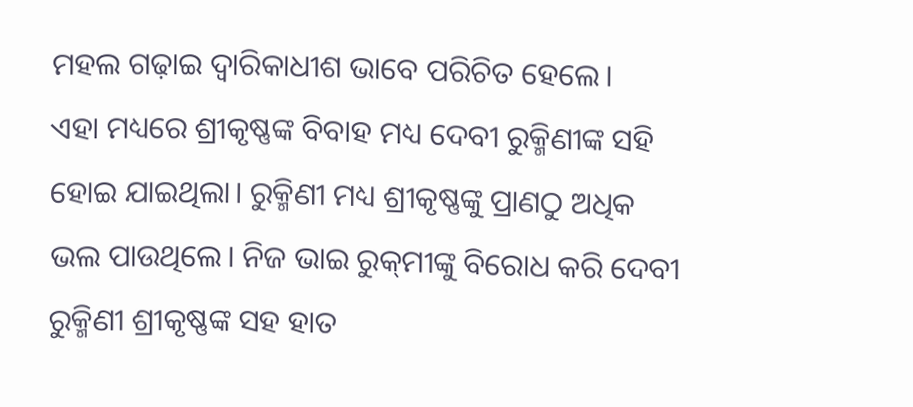ମହଲ ଗଢ଼ାଇ ଦ୍ୱାରିକାଧୀଶ ଭାବେ ପରିଚିତ ହେଲେ।
ଏହା ମଧ୍ୟରେ ଶ୍ରୀକୃଷ୍ଣଙ୍କ ବିବାହ ମଧ୍ୟ ଦେବୀ ରୁକ୍ମିଣୀଙ୍କ ସହି ହୋଇ ଯାଇଥିଲା। ରୁକ୍ମିଣୀ ମଧ୍ୟ ଶ୍ରୀକୃଷ୍ଣଙ୍କୁ ପ୍ରାଣଠୁ ଅଧିକ ଭଲ ପାଉଥିଲେ। ନିଜ ଭାଇ ରୁକ୍‌ମୀଙ୍କୁ ବିରୋଧ କରି ଦେବୀ ରୁକ୍ମିଣୀ ଶ୍ରୀକୃଷ୍ଣଙ୍କ ସହ ହାତ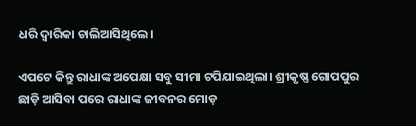ଧରି ଦ୍ୱାରିକା ଚାଲିଆସିଥିଲେ।

ଏପଟେ କିନ୍ତୁ ରାଧାଙ୍କ ଅପେକ୍ଷା ସବୁ ସୀମା ଟପିଯାଇଥିଲା। ଶ୍ରୀକୃଷ୍ଣ ଗୋପପୁର ଛାଡ଼ି ଆସିବା ପରେ ରାଧାଙ୍କ ଜୀବନର ମୋଡ଼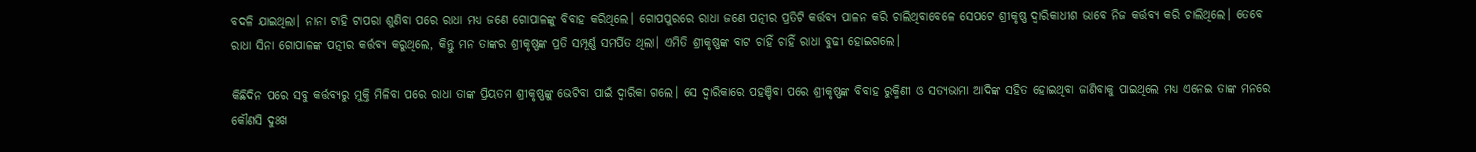ବଦଳି ଯାଇଥିଲା। ନାନା ଟାହି ଟାପରା ଶୁଣିବା ପରେ ରାଧା ମଧ୍ୟ ଜଣେ ଗୋପାଳଙ୍କୁ ବିବାହ କରିଥିଲେ। ଗୋପପୁରରେ ରାଧା ଜଣେ ପତ୍ନୀର ପ୍ରତିଟି କର୍ତ୍ତବ୍ୟ ପାଳନ କରି ଚାଲିଥିବାବେଳେ ସେପଟେ ଶ୍ରୀକୃଷ୍ଣ ଦ୍ୱାରିକାଧୀଶ ଭାବେ ନିଜ କର୍ତ୍ତବ୍ୟ କରି ଚାଲିଥିଲେ। ତେବେ ରାଧା ସିନା ଗୋପାଳଙ୍କ ପତ୍ନୀର କର୍ତ୍ତବ୍ୟ କରୁଥିଲେ, କିନ୍ତୁ ମନ ତାଙ୍କର ଶ୍ରୀକୃଷ୍ଣଙ୍କ ପ୍ରତି ସମ୍ପୂର୍ଣ୍ଣ ସମର୍ପିତ ଥିଲା। ଏମିତି ଶ୍ରୀକୃଷ୍ଣଙ୍କ ବାଟ ଚାହିଁ ଚାହିଁ ରାଧା ବୁଢୀ ହୋଇଗଲେ।

କିଛିଦିନ ପରେ ସବୁ କର୍ତ୍ତବ୍ୟରୁ ମୁକ୍ତି ମିଳିବା ପରେ ରାଧା ତାଙ୍କ ପ୍ରିୟତମ ଶ୍ରୀକୃଷ୍ଣଙ୍କୁ ଭେଟିବା ପାଇଁ ଦ୍ୱାରିକା ଗଲେ। ସେ ଦ୍ୱାରିକାରେ ପହଞ୍ଚିବା ପରେ ଶ୍ରୀକୃଷ୍ଣଙ୍କ ବିବାହ ରୁକ୍ମିଣୀ ଓ ସତ୍ୟଭାମା ଆଦିଙ୍କ ସହିତ ହୋଇଥିବା ଜାଣିବାକୁ ପାଇଥିଲେ ମଧ୍ୟ ଏନେଇ ତାଙ୍କ ମନରେ କୌଣସି ଦୁଃଖ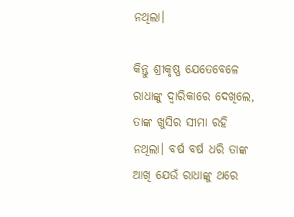ନଥିଲା।

କିନ୍ତୁ ଶ୍ରୀକୃଷ୍ଣ ଯେତେବେଳେ ରାଧାଙ୍କୁ ଦ୍ୱାରିକାରେ ଦେଖିଲେ, ତାଙ୍କ ଖୁସିର ସୀମା ରହି ନଥିଲା। ବର୍ଷ ବର୍ଷ ଧରି ତାଙ୍କ ଆଖି ଯେଉଁ ରାଧାଙ୍କୁ ଥରେ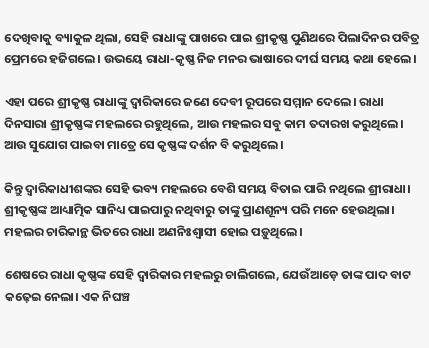ଦେଖିବାକୁ ବ୍ୟାକୁଳ ଥିଲା, ସେହି ରାଧାଙ୍କୁ ପାଖରେ ପାଇ ଶ୍ରୀକୃଷ୍ଣ ପୁଣିଥରେ ପିଲାଦିନର ପବିତ୍ର ପ୍ରେମରେ ହଜିଗଲେ। ଉଭୟେ ରାଧା-କୃଷ୍ଣ ନିଜ ମନର ଭାଷାରେ ଦୀର୍ଘ ସମୟ କଥା ହେଲେ।

ଏହା ପରେ ଶ୍ରୀକୃଷ୍ଣ ରାଧାଙ୍କୁ ଦ୍ୱାରିକାରେ ଜଣେ ଦେବୀ ରୂପରେ ସମ୍ମାନ ଦେଲେ। ରାଧା ଦିନସାରା ଶ୍ରୀକୃଷ୍ଣଙ୍କ ମହଲରେ ରହୁଥିଲେ, ଆଉ ମହଲର ସବୁ କାମ ତଦାରଖ କରୁଥିଲେ। ଆଉ ସୁଯୋଗ ପାଇବା ମାତ୍ରେ ସେ କୃଷ୍ଣଙ୍କ ଦର୍ଶନ ବି କରୁଥିଲେ।

କିନ୍ତୁ ଦ୍ୱାରିକାଧୀଶଙ୍କର ସେହି ଭବ୍ୟ ମହଲରେ ବେଶି ସମୟ ବିତାଇ ପାରି ନଥିଲେ ଶ୍ରୀରାଧା। ଶ୍ରୀକୃଷ୍ଣଙ୍କ ଆଧ୍ୟାତ୍ମିକ ସାନିଧ୍ୟ ପାଇପାରୁ ନଥିବାରୁ ତାଙ୍କୁ ପ୍ରାଣଶୂନ୍ୟ ପରି ମନେ ହେଉଥିଲା। ମହଲର ଚାରିକାନ୍ଥ ଭିତରେ ରାଧା ଅଣନିଃଶ୍ୱାସୀ ହୋଇ ପଡ଼ୁଥିଲେ।

ଶେଷରେ ରାଧା କୃଷ୍ଣଙ୍କ ସେହି ଦ୍ୱାରିକାର ମହଲରୁ ଚାଲିଗଲେ, ଯେଉଁଆଡ଼େ ତାଙ୍କ ପାଦ ବାଟ କଢ଼େଇ ନେଲା। ଏକ ନିଘଞ୍ଚ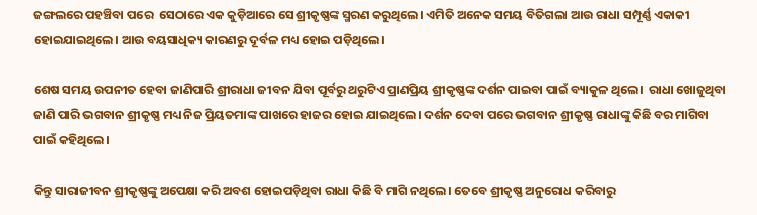ଜଙ୍ଗଲରେ ପହଞ୍ଚିବା ପରେ  ସେଠାରେ ଏକ କୁଡ଼ିଆରେ ସେ ଶ୍ରୀକୃଷ୍ଣଙ୍କ ସ୍ମରଣ କରୁଥିଲେ। ଏମିତି ଅନେକ ସମୟ ବିତିଗଲା ଆଉ ରାଧା ସମ୍ପୂର୍ଣ୍ଣ ଏକାକୀ ହୋଇଯାଇଥିଲେ। ଆଉ ବୟସାଧିକ୍ୟ କାରଣରୁ ଦୂର୍ବଳ ମଧ୍ୟ ହୋଇ ପଡ଼ିଥିଲେ।

ଶେଷ ସମୟ ଉପନୀତ ହେବା ଜାଣିପାରି ଶ୍ରୀରାଧା ଜୀବନ ଯିବା ପୂର୍ବରୁ ଥରୁଟିଏ ପ୍ରାଣପ୍ରିୟ ଶ୍ରୀକୃଷ୍ଣଙ୍କ ଦର୍ଶନ ପାଇବା ପାଇଁ ବ୍ୟାକୁଳ ଥିଲେ।  ରାଧା ଖୋଜୁଥିବା ଜାଣି ପାରି ଭଗବାନ ଶ୍ରୀକୃଷ୍ଣ ମଧ୍ୟ ନିଜ ପ୍ରିୟତମାଙ୍କ ପାଖରେ ହାଜର ହୋଇ ଯାଇଥିଲେ। ଦର୍ଶନ ଦେବା ପରେ ଭଗବାନ ଶ୍ରୀକୃଷ୍ଣ ରାଧାଙ୍କୁ କିଛି ବର ମାଗିବା ପାଇଁ କହିଥିଲେ।

କିନ୍ତୁ ସାରାଜୀବନ ଶ୍ରୀକୃଷ୍ଣଙ୍କୁ ଅପେକ୍ଷା କରି ଅବଶ ହୋଇପଡ଼ିଥିବା ରାଧା କିଛି ବି ମାଗି ନଥିଲେ। ତେବେ ଶ୍ରୀକୃଷ୍ଣ ଅନୁରୋଧ କରିବାରୁ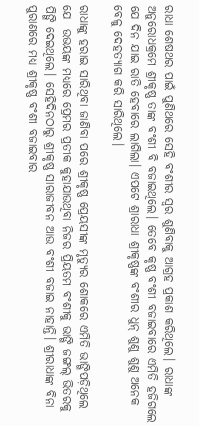ରାଧା ଶେଷଥର ପାଇଁ ପୁଣିଥରେ ସେହି ବଂଶୀର ସ୍ୱର ଶୁଣିବାକୁ ଆଗ୍ରହ ପ୍ରକାଶ କରିଥିଲେ। ରାଧାଙ୍କ ଅନୁରୋଧକ୍ରମେ ଶ୍ରୀକୃଷ୍ଣ ତାଙ୍କ ବଂଶୀ ବି ବଜାଇଥିଲେ। ତେବେ କୃଷ୍ଣ ବଂଶୀ ବଜାଇବାରେ ଏମିତି ହଜିଗଲେ ଯେ ଦିନ ଯାଇ ରାତି ହେବାରେ ଲାଗିଲା। ଏପଟେ ଶ୍ରାରାଧା ଶ୍ରୀକୃଷ୍ଣଙ୍କ ବଂଶୀର ଧୁନ୍‌ ଶୁଣୁ ଶୁଣୁ ଅନେକ ବେଳୁ ଦେହତ୍ୟାଗ କରି ସାରିଥିଲେ।

ରାଧାଙ୍କୁ ହରାଇ ସାରିଥିବା ଜାଣିବା ପରେ ଶ୍ରୀକୃଷ୍ଣ ପ୍ରେୟସୀଙ୍କ ମୃତ୍ୟୁର ଶୋକରେ ଏମିତି ଭାଙ୍ଗିପଡ଼ିଥିଲେ ଯେ  ଉଭୟଙ୍କ ମଧ୍ୟରେ ପ୍ରେମର ପ୍ରତୀକ କୁହାଯାଉଥିବା ନିଜର ପ୍ରିୟତମ ବଂଶୀକୁ ଭାଙ୍ଗି ଜଙ୍ଗଲ୍‌ ଭିତରକୁ ପିଙ୍ଗି ଦେଇଥିଲେ। ସେହିଦିନଠାରୁ ଶ୍ରୀକୃଷ୍ଣ ସାରାଜୀବନ ଆଉ ବଂଶୀ ବଜାଇ ନାହାନ୍ତି। ଶ୍ରୀରାଧାଙ୍କ ବିନା ପୁରାଣରେ ମଧ୍ୟ ଶ୍ରୀକୃଷ୍ଣ ବଂଶୀ ବଜାଇବାର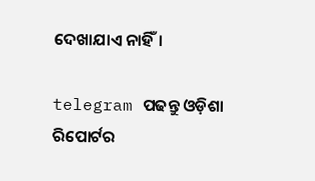ଦେଖାଯାଏ ନାହିଁ।

telegram ପଢନ୍ତୁ ଓଡ଼ିଶା ରିପୋର୍ଟର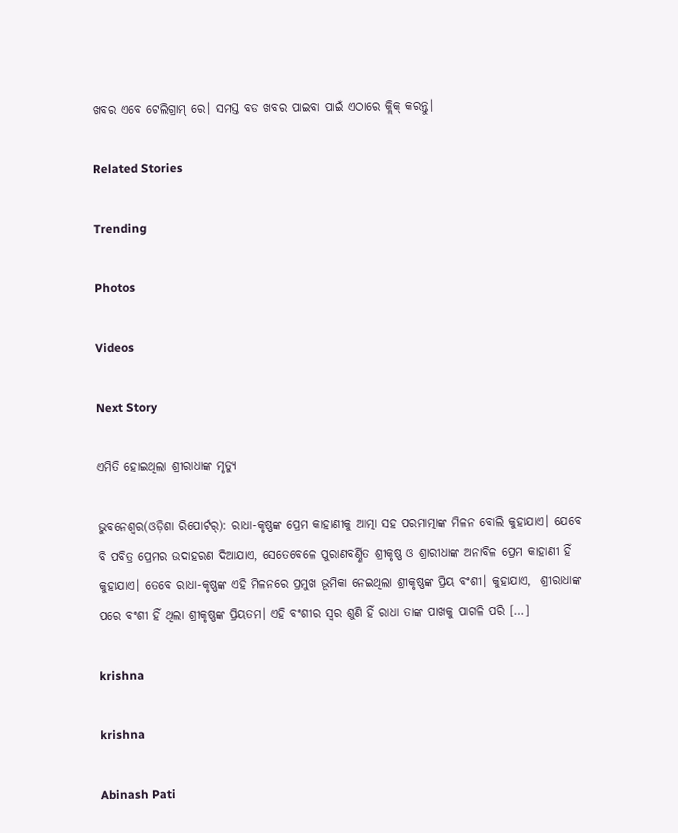ଖବର ଏବେ ଟେଲିଗ୍ରାମ୍ ରେ। ସମସ୍ତ ବଡ ଖବର ପାଇବା ପାଇଁ ଏଠାରେ କ୍ଲିକ୍ କରନ୍ତୁ।

Related Stories

Trending

Photos

Videos

Next Story

ଏମିତି ହୋଇଥିଲା ଶ୍ରୀରାଧାଙ୍କ ମୃତ୍ୟୁ

ଭୁବନେଶ୍ୱର(ଓଡ଼ିଶା ରିପୋର୍ଟର୍‌): ରାଧା-କୃଷ୍ଣଙ୍କ ପ୍ରେମ କାହାଣୀକୁ ଆତ୍ମା ସହ ପରମାତ୍ମାଙ୍କ ମିଳନ ବୋଲି କୁହାଯାଏ। ଯେବେ ବି ପବିତ୍ର ପ୍ରେମର ଉଦାହରଣ ଦିଆଯାଏ, ସେତେବେଳେ ପୁରାଣବର୍ଣ୍ଣିତ ଶ୍ରୀକୃଷ୍ଣ ଓ ଶ୍ରାରୀଧାଙ୍କ ଅନାବିଳ ପ୍ରେମ କାହାଣୀ ହିଁ କୁହାଯାଏ। ତେବେ ରାଧା-କୃଷ୍ଣଙ୍କ ଏହି ମିଳନରେ ପ୍ରମୁଖ ଭୂମିକା ନେଇଥିଲା ଶ୍ରୀକୃଷ୍ଣଙ୍କ ପ୍ରିୟ ବଂଶୀ। କୁହାଯାଏ,  ଶ୍ରୀରାଧାଙ୍କ ପରେ ବଂଶୀ ହିଁ ଥିଲା ଶ୍ରୀକୃଷ୍ଣଙ୍କ ପ୍ରିୟତମ। ଏହି ବଂଶୀର ସ୍ୱର ଶୁଣି ହିଁ ରାଧା ତାଙ୍କ ପାଖକୁ ପାଗଳି ପରି […]

krishna

krishna

Abinash Pati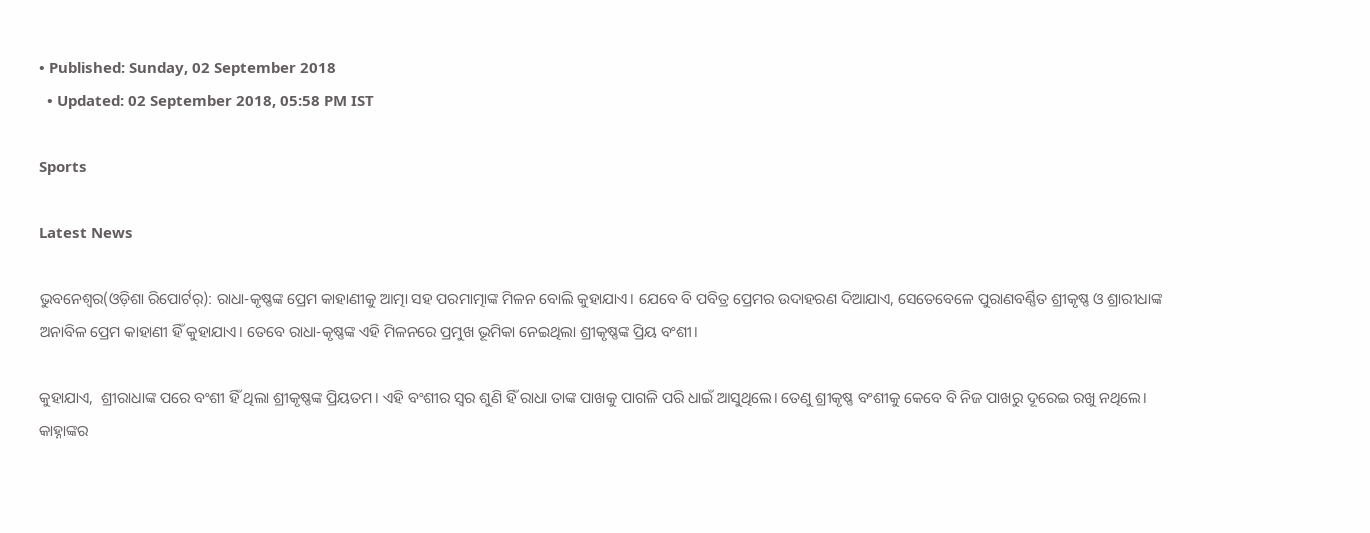• Published: Sunday, 02 September 2018
  • Updated: 02 September 2018, 05:58 PM IST

Sports

Latest News

ଭୁବନେଶ୍ୱର(ଓଡ଼ିଶା ରିପୋର୍ଟର୍‌): ରାଧା-କୃଷ୍ଣଙ୍କ ପ୍ରେମ କାହାଣୀକୁ ଆତ୍ମା ସହ ପରମାତ୍ମାଙ୍କ ମିଳନ ବୋଲି କୁହାଯାଏ। ଯେବେ ବି ପବିତ୍ର ପ୍ରେମର ଉଦାହରଣ ଦିଆଯାଏ, ସେତେବେଳେ ପୁରାଣବର୍ଣ୍ଣିତ ଶ୍ରୀକୃଷ୍ଣ ଓ ଶ୍ରାରୀଧାଙ୍କ ଅନାବିଳ ପ୍ରେମ କାହାଣୀ ହିଁ କୁହାଯାଏ। ତେବେ ରାଧା-କୃଷ୍ଣଙ୍କ ଏହି ମିଳନରେ ପ୍ରମୁଖ ଭୂମିକା ନେଇଥିଲା ଶ୍ରୀକୃଷ୍ଣଙ୍କ ପ୍ରିୟ ବଂଶୀ।

କୁହାଯାଏ,  ଶ୍ରୀରାଧାଙ୍କ ପରେ ବଂଶୀ ହିଁ ଥିଲା ଶ୍ରୀକୃଷ୍ଣଙ୍କ ପ୍ରିୟତମ। ଏହି ବଂଶୀର ସ୍ୱର ଶୁଣି ହିଁ ରାଧା ତାଙ୍କ ପାଖକୁ ପାଗଳି ପରି ଧାଇଁ ଆସୁଥିଲେ। ତେଣୁ ଶ୍ରୀକୃଷ୍ଣ ବଂଶୀକୁ କେବେ ବି ନିଜ ପାଖରୁ ଦୂରେଇ ରଖୁ ନଥିଲେ। କାହ୍ନାଙ୍କର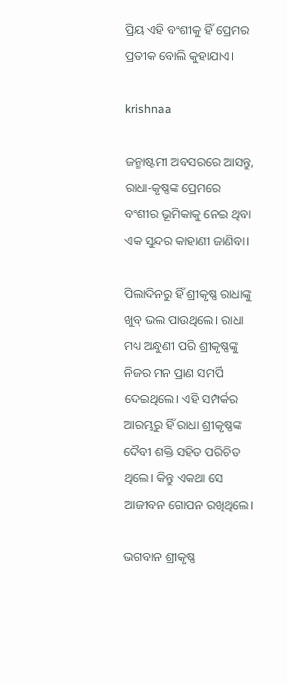ପ୍ରିୟ ଏହି ବଂଶୀକୁ ହିଁ ପ୍ରେମର ପ୍ରତୀକ ବୋଲି କୁହାଯାଏ।

krishnaa

ଜନ୍ମାଷ୍ଟମୀ ଅବସରରେ ଆସନ୍ତୁ, ରାଧା-କୃଷ୍ଣଙ୍କ ପ୍ରେମରେ ବଂଶୀର ଭୂମିକାକୁ ନେଇ ଥିବା ଏକ ସୁନ୍ଦର କାହାଣୀ ଜାଣିବା।

ପିଲାଦିନରୁ ହିଁ ଶ୍ରୀକୃଷ୍ଣ ରାଧାଙ୍କୁ ଖୁବ୍‌ ଭଲ ପାଉଥିଲେ। ରାଧା ମଧ୍ୟ ଅନ୍ଧୁଣୀ ପରି ଶ୍ରୀକୃଷ୍ଣଙ୍କୁ ନିଜର ମନ ପ୍ରାଣ ସମର୍ପି ଦେଇଥିଲେ। ଏହି ସମ୍ପର୍କର ଆରମ୍ଭରୁ ହିଁ ରାଧା ଶ୍ରୀକୃଷ୍ଣଙ୍କ ଦୈବୀ ଶକ୍ତି ସହିତ ପରିଚିତ ଥିଲେ। କିନ୍ତୁ ଏକଥା ସେ ଆଜୀବନ ଗୋପନ ରଖିଥିଲେ।

ଭଗବାନ ଶ୍ରୀକୃଷ୍ଣ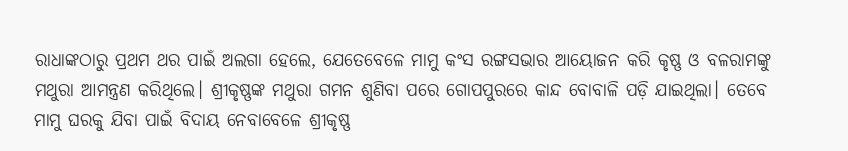ରାଧାଙ୍କଠାରୁ ପ୍ରଥମ ଥର ପାଇଁ ଅଲଗା ହେଲେ, ଯେତେବେଳେ ମାମୁ କଂସ ରଙ୍ଗସଭାର ଆୟୋଜନ କରି କୃଷ୍ଣ ଓ ବଳରାମଙ୍କୁ ମଥୁରା ଆମନ୍ତ୍ରଣ କରିଥିଲେ। ଶ୍ରୀକୃଷ୍ଣଙ୍କ ମଥୁରା ଗମନ ଶୁଣିବା ପରେ ଗୋପପୁରରେ କାନ୍ଦ ବୋବାଳି ପଡ଼ି ଯାଇଥିଲା। ତେବେ ମାମୁ ଘରକୁ ଯିବା ପାଇଁ ବିଦାୟ ନେବାବେଳେ ଶ୍ରୀକୃଷ୍ଣ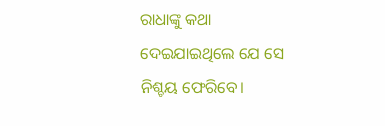ରାଧାଙ୍କୁ କଥା ଦେଇଯାଇଥିଲେ ଯେ ସେ ନିଶ୍ଚୟ ଫେରିବେ।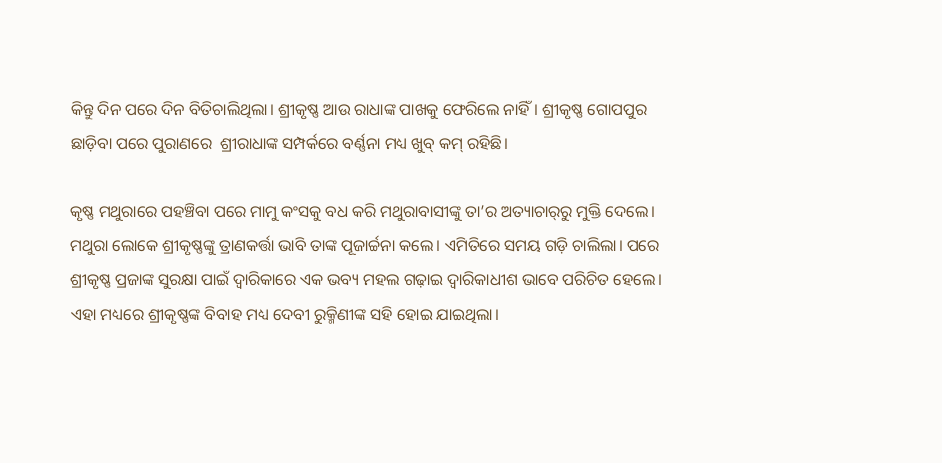କିନ୍ତୁ ଦିନ ପରେ ଦିନ ବିତିଚାଲିଥିଲା। ଶ୍ରୀକୃଷ୍ଣ ଆଉ ରାଧାଙ୍କ ପାଖକୁ ଫେରିଲେ ନାହିଁ। ଶ୍ରୀକୃଷ୍ଣ ଗୋପପୁର ଛାଡ଼ିବା ପରେ ପୁରାଣରେ  ଶ୍ରୀରାଧାଙ୍କ ସମ୍ପର୍କରେ ବର୍ଣ୍ଣନା ମଧ୍ୟ ଖୁବ୍‌ କମ୍‌ ରହିଛି।

କୃଷ୍ଣ ମଥୁରାରେ ପହଞ୍ଚିବା ପରେ ମାମୁ କଂସକୁ ବଧ କରି ମଥୁରାବାସୀଙ୍କୁ ତା’ର ଅତ୍ୟାଚାର୍‌ରୁ ମୁକ୍ତି ଦେଲେ। ମଥୁରା ଲୋକେ ଶ୍ରୀକୃଷ୍ଣଙ୍କୁ ତ୍ରାଣକର୍ତ୍ତା ଭାବି ତାଙ୍କ ପୂଜାର୍ଚ୍ଚନା କଲେ। ଏମିତିରେ ସମୟ ଗଡ଼ି ଚାଲିଲା। ପରେ ଶ୍ରୀକୃଷ୍ଣ ପ୍ରଜାଙ୍କ ସୁରକ୍ଷା ପାଇଁ ଦ୍ୱାରିକାରେ ଏକ ଭବ୍ୟ ମହଲ ଗଢ଼ାଇ ଦ୍ୱାରିକାଧୀଶ ଭାବେ ପରିଚିତ ହେଲେ।
ଏହା ମଧ୍ୟରେ ଶ୍ରୀକୃଷ୍ଣଙ୍କ ବିବାହ ମଧ୍ୟ ଦେବୀ ରୁକ୍ମିଣୀଙ୍କ ସହି ହୋଇ ଯାଇଥିଲା।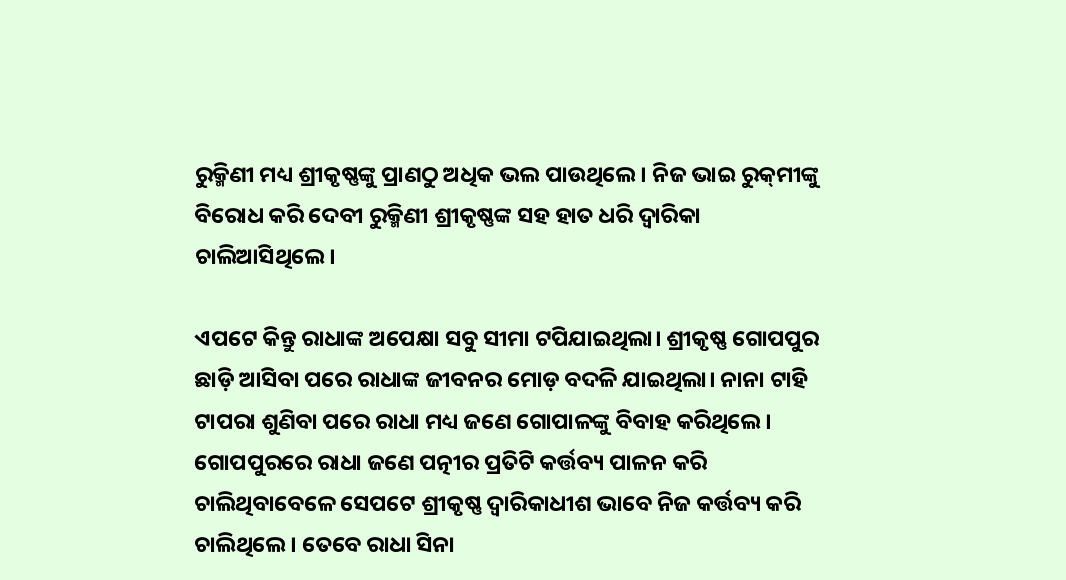ରୁକ୍ମିଣୀ ମଧ୍ୟ ଶ୍ରୀକୃଷ୍ଣଙ୍କୁ ପ୍ରାଣଠୁ ଅଧିକ ଭଲ ପାଉଥିଲେ। ନିଜ ଭାଇ ରୁକ୍‌ମୀଙ୍କୁ ବିରୋଧ କରି ଦେବୀ ରୁକ୍ମିଣୀ ଶ୍ରୀକୃଷ୍ଣଙ୍କ ସହ ହାତ ଧରି ଦ୍ୱାରିକା ଚାଲିଆସିଥିଲେ।

ଏପଟେ କିନ୍ତୁ ରାଧାଙ୍କ ଅପେକ୍ଷା ସବୁ ସୀମା ଟପିଯାଇଥିଲା। ଶ୍ରୀକୃଷ୍ଣ ଗୋପପୁର ଛାଡ଼ି ଆସିବା ପରେ ରାଧାଙ୍କ ଜୀବନର ମୋଡ଼ ବଦଳି ଯାଇଥିଲା। ନାନା ଟାହି ଟାପରା ଶୁଣିବା ପରେ ରାଧା ମଧ୍ୟ ଜଣେ ଗୋପାଳଙ୍କୁ ବିବାହ କରିଥିଲେ। ଗୋପପୁରରେ ରାଧା ଜଣେ ପତ୍ନୀର ପ୍ରତିଟି କର୍ତ୍ତବ୍ୟ ପାଳନ କରି ଚାଲିଥିବାବେଳେ ସେପଟେ ଶ୍ରୀକୃଷ୍ଣ ଦ୍ୱାରିକାଧୀଶ ଭାବେ ନିଜ କର୍ତ୍ତବ୍ୟ କରି ଚାଲିଥିଲେ। ତେବେ ରାଧା ସିନା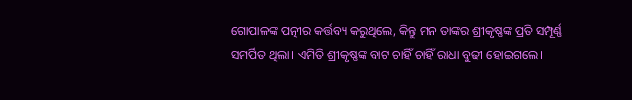ଗୋପାଳଙ୍କ ପତ୍ନୀର କର୍ତ୍ତବ୍ୟ କରୁଥିଲେ, କିନ୍ତୁ ମନ ତାଙ୍କର ଶ୍ରୀକୃଷ୍ଣଙ୍କ ପ୍ରତି ସମ୍ପୂର୍ଣ୍ଣ ସମର୍ପିତ ଥିଲା। ଏମିତି ଶ୍ରୀକୃଷ୍ଣଙ୍କ ବାଟ ଚାହିଁ ଚାହିଁ ରାଧା ବୁଢୀ ହୋଇଗଲେ।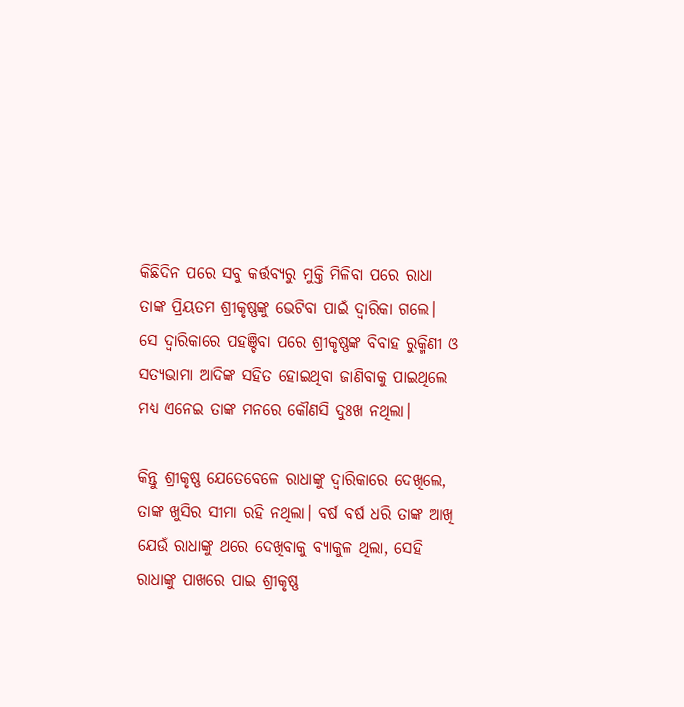କିଛିଦିନ ପରେ ସବୁ କର୍ତ୍ତବ୍ୟରୁ ମୁକ୍ତି ମିଳିବା ପରେ ରାଧା ତାଙ୍କ ପ୍ରିୟତମ ଶ୍ରୀକୃଷ୍ଣଙ୍କୁ ଭେଟିବା ପାଇଁ ଦ୍ୱାରିକା ଗଲେ। ସେ ଦ୍ୱାରିକାରେ ପହଞ୍ଚିବା ପରେ ଶ୍ରୀକୃଷ୍ଣଙ୍କ ବିବାହ ରୁକ୍ମିଣୀ ଓ ସତ୍ୟଭାମା ଆଦିଙ୍କ ସହିତ ହୋଇଥିବା ଜାଣିବାକୁ ପାଇଥିଲେ ମଧ୍ୟ ଏନେଇ ତାଙ୍କ ମନରେ କୌଣସି ଦୁଃଖ ନଥିଲା।

କିନ୍ତୁ ଶ୍ରୀକୃଷ୍ଣ ଯେତେବେଳେ ରାଧାଙ୍କୁ ଦ୍ୱାରିକାରେ ଦେଖିଲେ, ତାଙ୍କ ଖୁସିର ସୀମା ରହି ନଥିଲା। ବର୍ଷ ବର୍ଷ ଧରି ତାଙ୍କ ଆଖି ଯେଉଁ ରାଧାଙ୍କୁ ଥରେ ଦେଖିବାକୁ ବ୍ୟାକୁଳ ଥିଲା, ସେହି ରାଧାଙ୍କୁ ପାଖରେ ପାଇ ଶ୍ରୀକୃଷ୍ଣ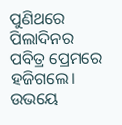ପୁଣିଥରେ ପିଲାଦିନର ପବିତ୍ର ପ୍ରେମରେ ହଜିଗଲେ। ଉଭୟେ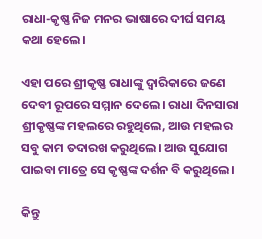ରାଧା-କୃଷ୍ଣ ନିଜ ମନର ଭାଷାରେ ଦୀର୍ଘ ସମୟ କଥା ହେଲେ।

ଏହା ପରେ ଶ୍ରୀକୃଷ୍ଣ ରାଧାଙ୍କୁ ଦ୍ୱାରିକାରେ ଜଣେ ଦେବୀ ରୂପରେ ସମ୍ମାନ ଦେଲେ। ରାଧା ଦିନସାରା ଶ୍ରୀକୃଷ୍ଣଙ୍କ ମହଲରେ ରହୁଥିଲେ, ଆଉ ମହଲର ସବୁ କାମ ତଦାରଖ କରୁଥିଲେ। ଆଉ ସୁଯୋଗ ପାଇବା ମାତ୍ରେ ସେ କୃଷ୍ଣଙ୍କ ଦର୍ଶନ ବି କରୁଥିଲେ।

କିନ୍ତୁ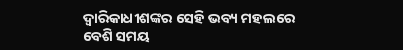ଦ୍ୱାରିକାଧୀଶଙ୍କର ସେହି ଭବ୍ୟ ମହଲରେ ବେଶି ସମୟ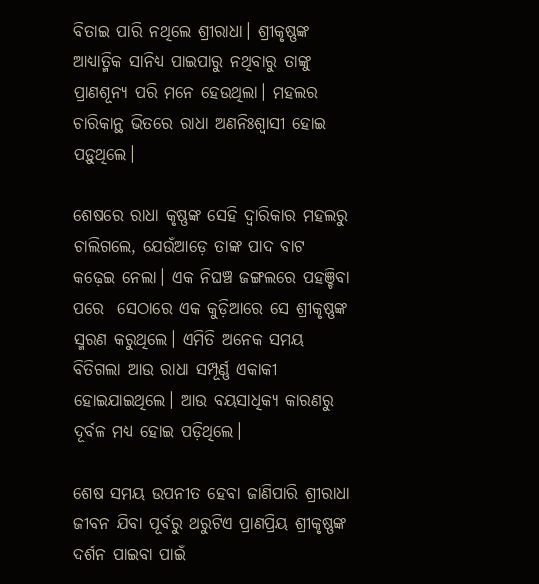ବିତାଇ ପାରି ନଥିଲେ ଶ୍ରୀରାଧା। ଶ୍ରୀକୃଷ୍ଣଙ୍କ ଆଧ୍ୟାତ୍ମିକ ସାନିଧ୍ୟ ପାଇପାରୁ ନଥିବାରୁ ତାଙ୍କୁ ପ୍ରାଣଶୂନ୍ୟ ପରି ମନେ ହେଉଥିଲା। ମହଲର ଚାରିକାନ୍ଥ ଭିତରେ ରାଧା ଅଣନିଃଶ୍ୱାସୀ ହୋଇ ପଡ଼ୁଥିଲେ।

ଶେଷରେ ରାଧା କୃଷ୍ଣଙ୍କ ସେହି ଦ୍ୱାରିକାର ମହଲରୁ ଚାଲିଗଲେ, ଯେଉଁଆଡ଼େ ତାଙ୍କ ପାଦ ବାଟ କଢ଼େଇ ନେଲା। ଏକ ନିଘଞ୍ଚ ଜଙ୍ଗଲରେ ପହଞ୍ଚିବା ପରେ  ସେଠାରେ ଏକ କୁଡ଼ିଆରେ ସେ ଶ୍ରୀକୃଷ୍ଣଙ୍କ ସ୍ମରଣ କରୁଥିଲେ। ଏମିତି ଅନେକ ସମୟ ବିତିଗଲା ଆଉ ରାଧା ସମ୍ପୂର୍ଣ୍ଣ ଏକାକୀ ହୋଇଯାଇଥିଲେ। ଆଉ ବୟସାଧିକ୍ୟ କାରଣରୁ ଦୂର୍ବଳ ମଧ୍ୟ ହୋଇ ପଡ଼ିଥିଲେ।

ଶେଷ ସମୟ ଉପନୀତ ହେବା ଜାଣିପାରି ଶ୍ରୀରାଧା ଜୀବନ ଯିବା ପୂର୍ବରୁ ଥରୁଟିଏ ପ୍ରାଣପ୍ରିୟ ଶ୍ରୀକୃଷ୍ଣଙ୍କ ଦର୍ଶନ ପାଇବା ପାଇଁ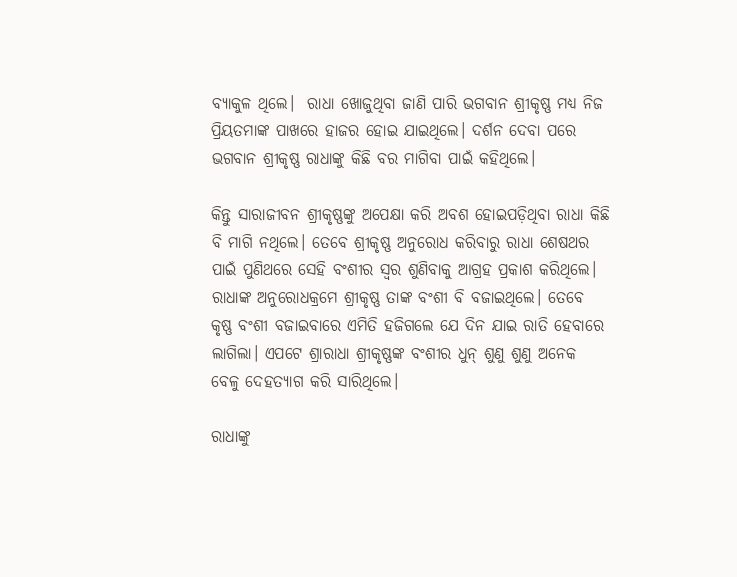ବ୍ୟାକୁଳ ଥିଲେ।  ରାଧା ଖୋଜୁଥିବା ଜାଣି ପାରି ଭଗବାନ ଶ୍ରୀକୃଷ୍ଣ ମଧ୍ୟ ନିଜ ପ୍ରିୟତମାଙ୍କ ପାଖରେ ହାଜର ହୋଇ ଯାଇଥିଲେ। ଦର୍ଶନ ଦେବା ପରେ ଭଗବାନ ଶ୍ରୀକୃଷ୍ଣ ରାଧାଙ୍କୁ କିଛି ବର ମାଗିବା ପାଇଁ କହିଥିଲେ।

କିନ୍ତୁ ସାରାଜୀବନ ଶ୍ରୀକୃଷ୍ଣଙ୍କୁ ଅପେକ୍ଷା କରି ଅବଶ ହୋଇପଡ଼ିଥିବା ରାଧା କିଛି ବି ମାଗି ନଥିଲେ। ତେବେ ଶ୍ରୀକୃଷ୍ଣ ଅନୁରୋଧ କରିବାରୁ ରାଧା ଶେଷଥର ପାଇଁ ପୁଣିଥରେ ସେହି ବଂଶୀର ସ୍ୱର ଶୁଣିବାକୁ ଆଗ୍ରହ ପ୍ରକାଶ କରିଥିଲେ। ରାଧାଙ୍କ ଅନୁରୋଧକ୍ରମେ ଶ୍ରୀକୃଷ୍ଣ ତାଙ୍କ ବଂଶୀ ବି ବଜାଇଥିଲେ। ତେବେ କୃଷ୍ଣ ବଂଶୀ ବଜାଇବାରେ ଏମିତି ହଜିଗଲେ ଯେ ଦିନ ଯାଇ ରାତି ହେବାରେ ଲାଗିଲା। ଏପଟେ ଶ୍ରାରାଧା ଶ୍ରୀକୃଷ୍ଣଙ୍କ ବଂଶୀର ଧୁନ୍‌ ଶୁଣୁ ଶୁଣୁ ଅନେକ ବେଳୁ ଦେହତ୍ୟାଗ କରି ସାରିଥିଲେ।

ରାଧାଙ୍କୁ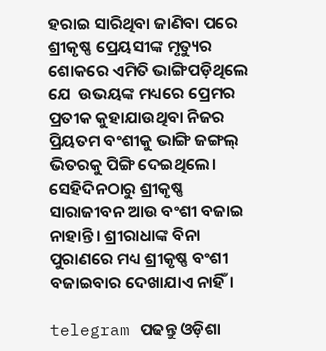ହରାଇ ସାରିଥିବା ଜାଣିବା ପରେ ଶ୍ରୀକୃଷ୍ଣ ପ୍ରେୟସୀଙ୍କ ମୃତ୍ୟୁର ଶୋକରେ ଏମିତି ଭାଙ୍ଗିପଡ଼ିଥିଲେ ଯେ  ଉଭୟଙ୍କ ମଧ୍ୟରେ ପ୍ରେମର ପ୍ରତୀକ କୁହାଯାଉଥିବା ନିଜର ପ୍ରିୟତମ ବଂଶୀକୁ ଭାଙ୍ଗି ଜଙ୍ଗଲ୍‌ ଭିତରକୁ ପିଙ୍ଗି ଦେଇଥିଲେ। ସେହିଦିନଠାରୁ ଶ୍ରୀକୃଷ୍ଣ ସାରାଜୀବନ ଆଉ ବଂଶୀ ବଜାଇ ନାହାନ୍ତି। ଶ୍ରୀରାଧାଙ୍କ ବିନା ପୁରାଣରେ ମଧ୍ୟ ଶ୍ରୀକୃଷ୍ଣ ବଂଶୀ ବଜାଇବାର ଦେଖାଯାଏ ନାହିଁ।

telegram ପଢନ୍ତୁ ଓଡ଼ିଶା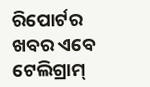ରିପୋର୍ଟର ଖବର ଏବେ ଟେଲିଗ୍ରାମ୍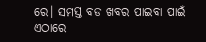ରେ। ସମସ୍ତ ବଡ ଖବର ପାଇବା ପାଇଁ ଏଠାରେ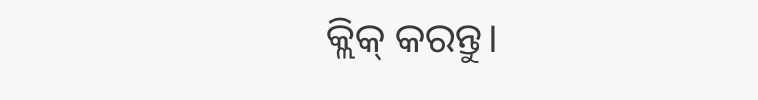କ୍ଲିକ୍ କରନ୍ତୁ।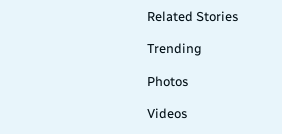Related Stories

Trending

Photos

Videos